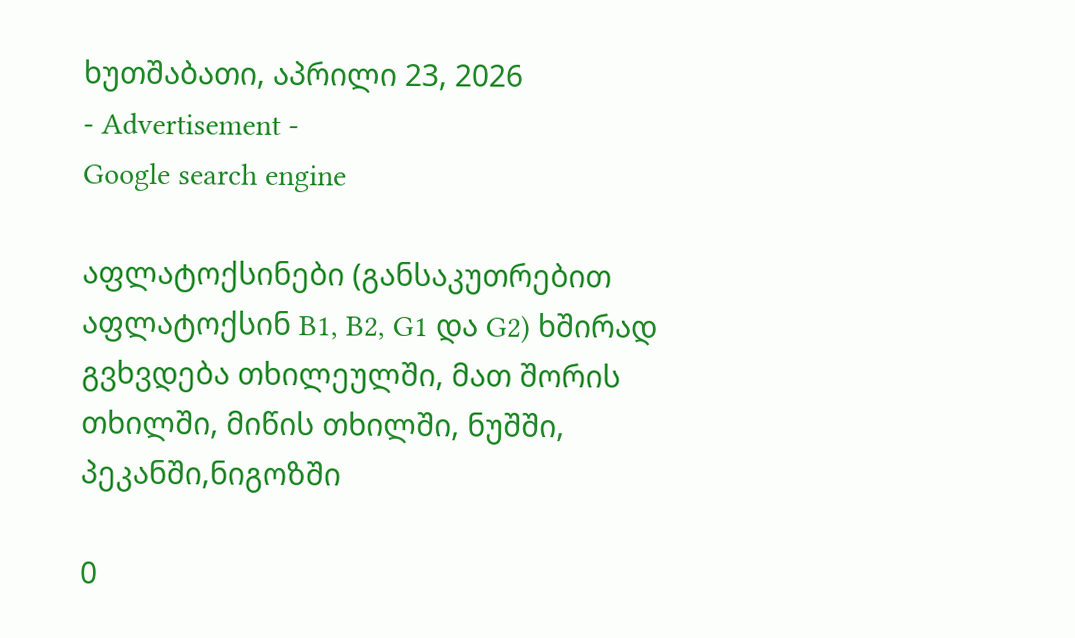ხუთშაბათი, აპრილი 23, 2026
- Advertisement -
Google search engine

აფლატოქსინები (განსაკუთრებით აფლატოქსინ B1, B2, G1 და G2) ხშირად გვხვდება თხილეულში, მათ შორის თხილში, მიწის თხილში, ნუშში, პეკანში,ნიგოზში

0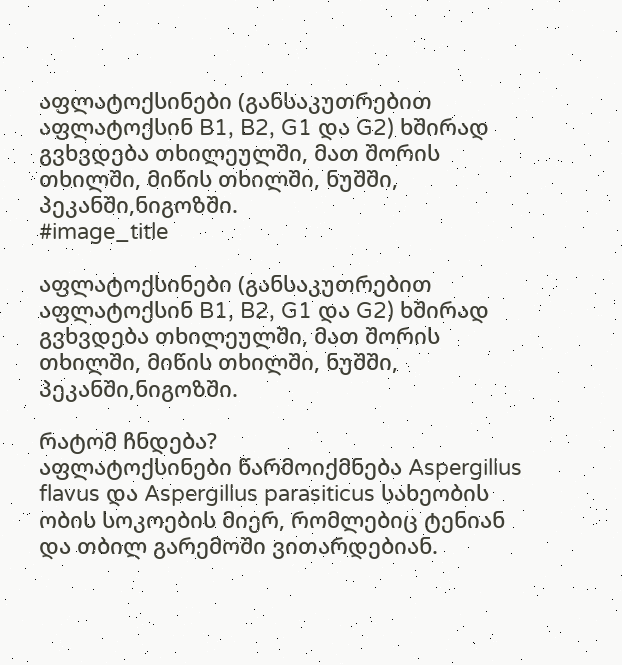აფლატოქსინები (განსაკუთრებით აფლატოქსინ B1, B2, G1 და G2) ხშირად გვხვდება თხილეულში, მათ შორის თხილში, მიწის თხილში, ნუშში, პეკანში,ნიგოზში.
#image_title

აფლატოქსინები (განსაკუთრებით აფლატოქსინ B1, B2, G1 და G2) ხშირად გვხვდება თხილეულში, მათ შორის თხილში, მიწის თხილში, ნუშში, პეკანში,ნიგოზში.

რატომ ჩნდება?
აფლატოქსინები წარმოიქმნება Aspergillus flavus და Aspergillus parasiticus სახეობის ობის სოკოების მიერ, რომლებიც ტენიან და თბილ გარემოში ვითარდებიან.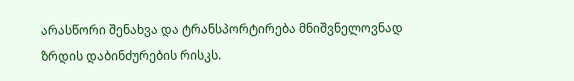არასწორი შენახვა და ტრანსპორტირება მნიშვნელოვნად ზრდის დაბინძურების რისკს.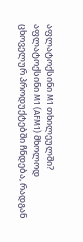აფლატოქსინი M1 თხილეულში?
აფლატოქსინი M1 (AFM1) მხოლოდ ცხოველურ პროდუქტებში ჩნდება, რადგან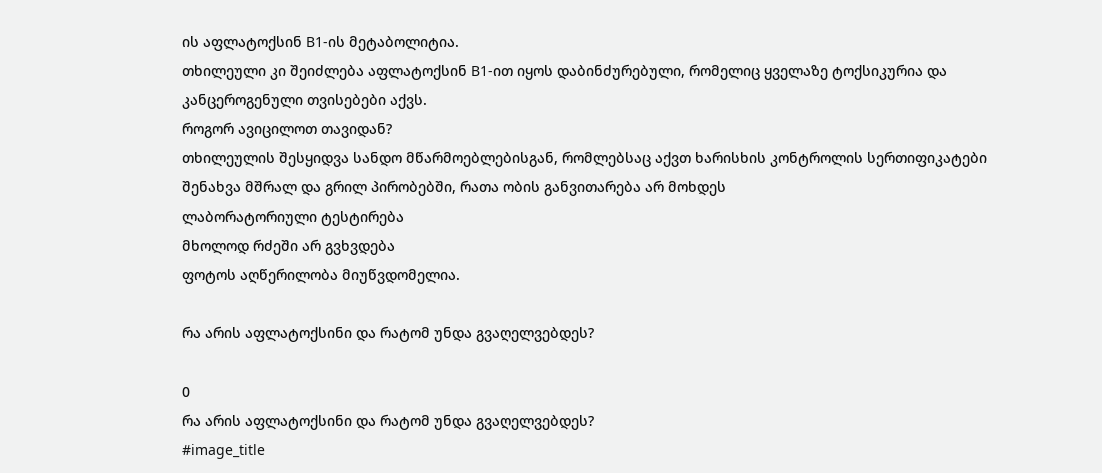ის აფლატოქსინ B1-ის მეტაბოლიტია.
თხილეული კი შეიძლება აფლატოქსინ B1-ით იყოს დაბინძურებული, რომელიც ყველაზე ტოქსიკურია და კანცეროგენული თვისებები აქვს.
როგორ ავიცილოთ თავიდან?
თხილეულის შესყიდვა სანდო მწარმოებლებისგან, რომლებსაც აქვთ ხარისხის კონტროლის სერთიფიკატები
შენახვა მშრალ და გრილ პირობებში, რათა ობის განვითარება არ მოხდეს
ლაბორატორიული ტესტირება
მხოლოდ რძეში არ გვხვდება
ფოტოს აღწერილობა მიუწვდომელია.

რა არის აფლატოქსინი და რატომ უნდა გვაღელვებდეს?

0
რა არის აფლატოქსინი და რატომ უნდა გვაღელვებდეს?
#image_title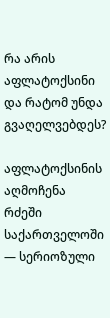რა არის აფლატოქსინი და რატომ უნდა გვაღელვებდეს?

აფლატოქსინის აღმოჩენა რძეში საქართველოში — სერიოზული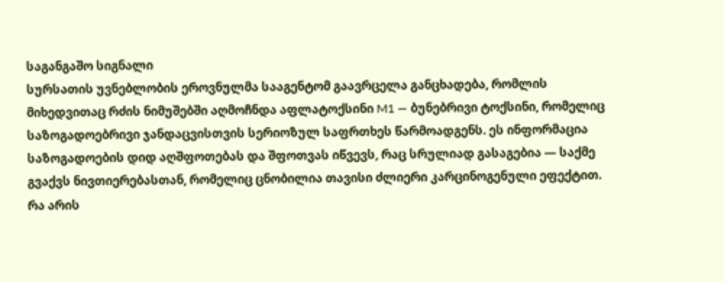საგანგაშო სიგნალი
სურსათის უვნებლობის ეროვნულმა სააგენტომ გაავრცელა განცხადება, რომლის მიხედვითაც რძის ნიმუშებში აღმოჩნდა აფლატოქსინი M1 — ბუნებრივი ტოქსინი, რომელიც საზოგადოებრივი ჯანდაცვისთვის სერიოზულ საფრთხეს წარმოადგენს. ეს ინფორმაცია საზოგადოების დიდ აღშფოთებას და შფოთვას იწვევს, რაც სრულიად გასაგებია — საქმე გვაქვს ნივთიერებასთან, რომელიც ცნობილია თავისი ძლიერი კარცინოგენული ეფექტით.
რა არის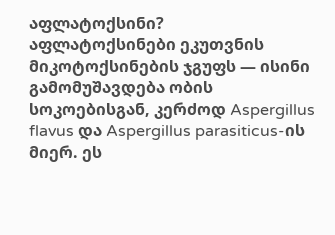აფლატოქსინი?
აფლატოქსინები ეკუთვნის მიკოტოქსინების ჯგუფს — ისინი გამომუშავდება ობის სოკოებისგან, კერძოდ Aspergillus flavus და Aspergillus parasiticus-ის მიერ. ეს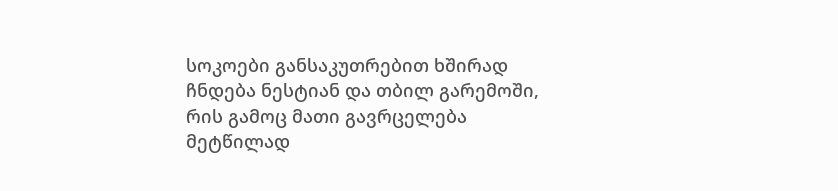სოკოები განსაკუთრებით ხშირად ჩნდება ნესტიან და თბილ გარემოში, რის გამოც მათი გავრცელება მეტწილად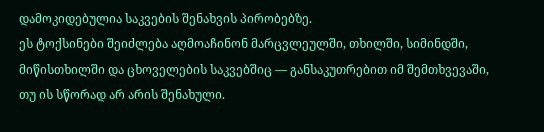დამოკიდებულია საკვების შენახვის პირობებზე.
ეს ტოქსინები შეიძლება აღმოაჩინონ მარცვლეულში, თხილში, სიმინდში, მიწისთხილში და ცხოველების საკვებშიც — განსაკუთრებით იმ შემთხვევაში, თუ ის სწორად არ არის შენახული.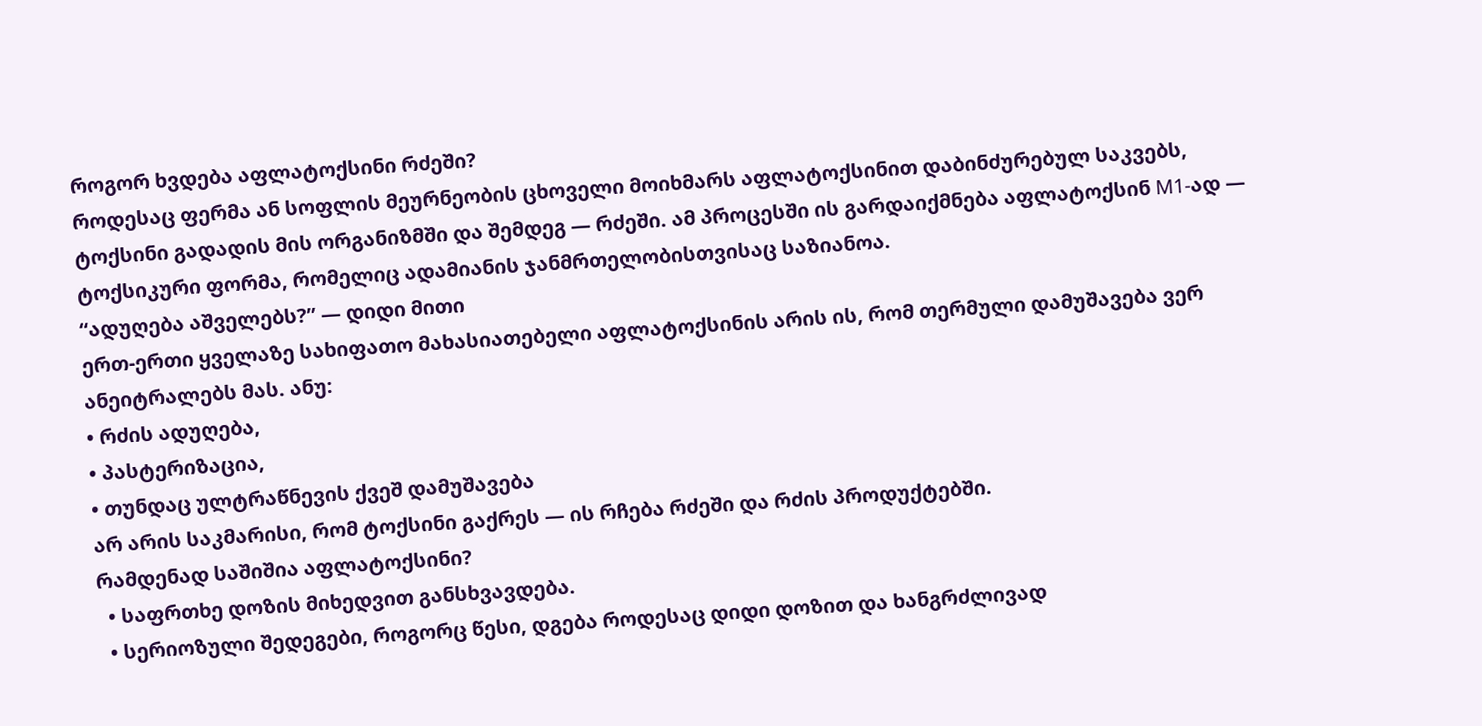როგორ ხვდება აფლატოქსინი რძეში?
როდესაც ფერმა ან სოფლის მეურნეობის ცხოველი მოიხმარს აფლატოქსინით დაბინძურებულ საკვებს, ტოქსინი გადადის მის ორგანიზმში და შემდეგ — რძეში. ამ პროცესში ის გარდაიქმნება აფლატოქსინ M1-ად — ტოქსიკური ფორმა, რომელიც ადამიანის ჯანმრთელობისთვისაც საზიანოა.
“ადუღება აშველებს?” — დიდი მითი
ერთ-ერთი ყველაზე სახიფათო მახასიათებელი აფლატოქსინის არის ის, რომ თერმული დამუშავება ვერ ანეიტრალებს მას. ანუ:
• რძის ადუღება,
• პასტერიზაცია,
• თუნდაც ულტრაწნევის ქვეშ დამუშავება
არ არის საკმარისი, რომ ტოქსინი გაქრეს — ის რჩება რძეში და რძის პროდუქტებში.
რამდენად საშიშია აფლატოქსინი?
  • საფრთხე დოზის მიხედვით განსხვავდება.
  • სერიოზული შედეგები, როგორც წესი, დგება როდესაც დიდი დოზით და ხანგრძლივად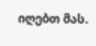იღებთ მას.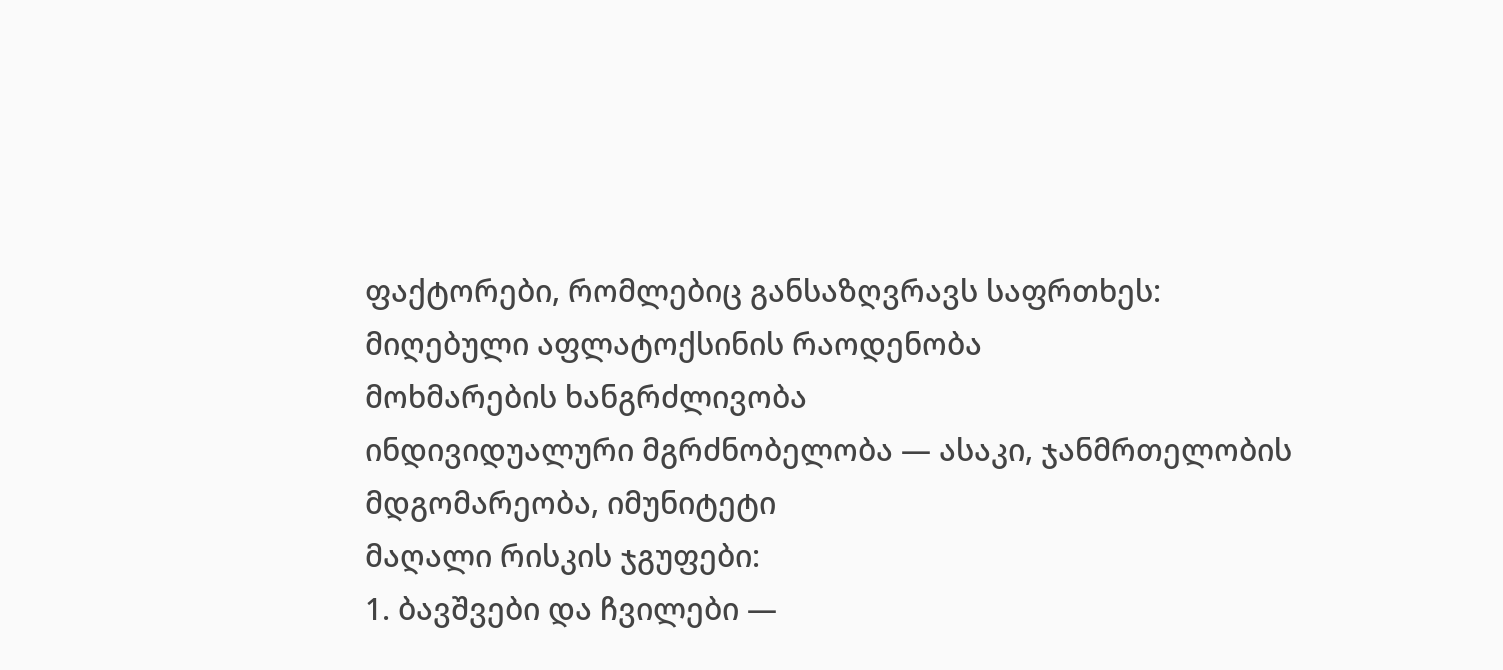ფაქტორები, რომლებიც განსაზღვრავს საფრთხეს:
მიღებული აფლატოქსინის რაოდენობა
მოხმარების ხანგრძლივობა
ინდივიდუალური მგრძნობელობა — ასაკი, ჯანმრთელობის მდგომარეობა, იმუნიტეტი
მაღალი რისკის ჯგუფები:
1. ბავშვები და ჩვილები —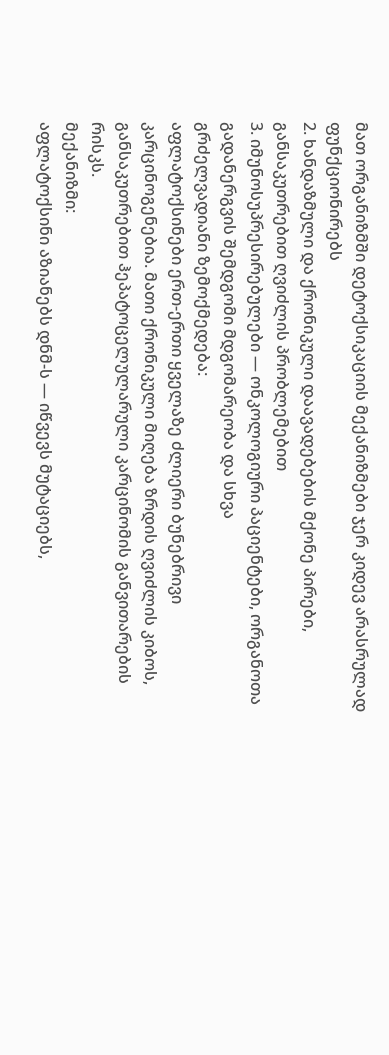მათ ორგანიზმში დეტოქსიკაციის მექანიზმები ჯერ კიდევ არასრულად ფუნქციონირებს
2. ხანდაზმული და ქრონიკული დაავადებების მქონე პირები, განსაკუთრებით ღვიძლის პრობლემებით
3. იმუნოსუპრესირებულები — ონკოლოგიური პაციენტები, ორგანოთა გადანერგვის შემდგომი მდგომარეობა და სხვა
გრძელვადიანი ზემოქმედება:
აფლატოქსინები ერთ-ერთი ყველაზე ძლიერი ბუნებრივი კარცინოგენებია. მათი ქრონიკული მიღება ზრდის ღვიძლის კიბოს, განსაკუთრებით ჰეპატოცელულარული კარცინომის განვითარების რისკს.
მექანიზმი:
აფლატოქსინი აზიანებს დნმ-ს — იწვევს მუტაციებს,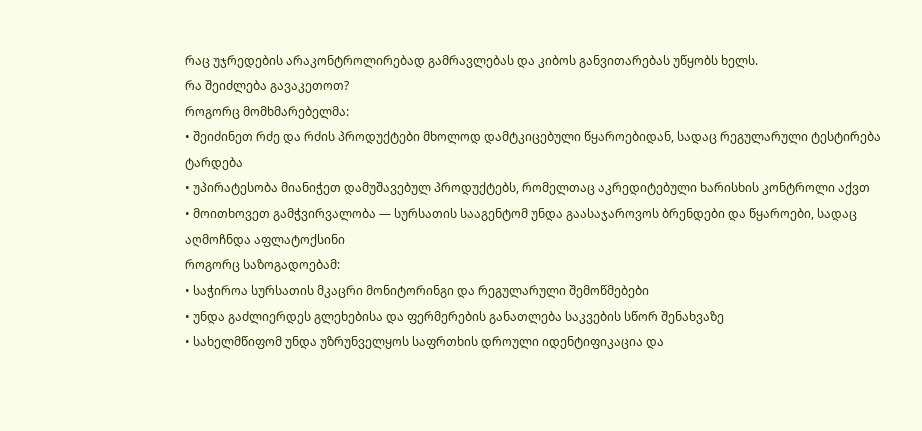რაც უჯრედების არაკონტროლირებად გამრავლებას და კიბოს განვითარებას უწყობს ხელს.
რა შეიძლება გავაკეთოთ?
როგორც მომხმარებელმა:
• შეიძინეთ რძე და რძის პროდუქტები მხოლოდ დამტკიცებული წყაროებიდან, სადაც რეგულარული ტესტირება ტარდება
• უპირატესობა მიანიჭეთ დამუშავებულ პროდუქტებს, რომელთაც აკრედიტებული ხარისხის კონტროლი აქვთ
• მოითხოვეთ გამჭვირვალობა — სურსათის სააგენტომ უნდა გაასაჯაროვოს ბრენდები და წყაროები, სადაც აღმოჩნდა აფლატოქსინი
როგორც საზოგადოებამ:
• საჭიროა სურსათის მკაცრი მონიტორინგი და რეგულარული შემოწმებები
• უნდა გაძლიერდეს გლეხებისა და ფერმერების განათლება საკვების სწორ შენახვაზე
• სახელმწიფომ უნდა უზრუნველყოს საფრთხის დროული იდენტიფიკაცია და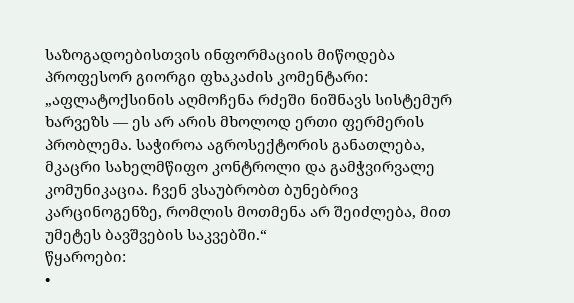საზოგადოებისთვის ინფორმაციის მიწოდება
პროფესორ გიორგი ფხაკაძის კომენტარი:
„აფლატოქსინის აღმოჩენა რძეში ნიშნავს სისტემურ ხარვეზს — ეს არ არის მხოლოდ ერთი ფერმერის პრობლემა. საჭიროა აგროსექტორის განათლება, მკაცრი სახელმწიფო კონტროლი და გამჭვირვალე კომუნიკაცია. ჩვენ ვსაუბრობთ ბუნებრივ კარცინოგენზე, რომლის მოთმენა არ შეიძლება, მით უმეტეს ბავშვების საკვებში.“
წყაროები:
•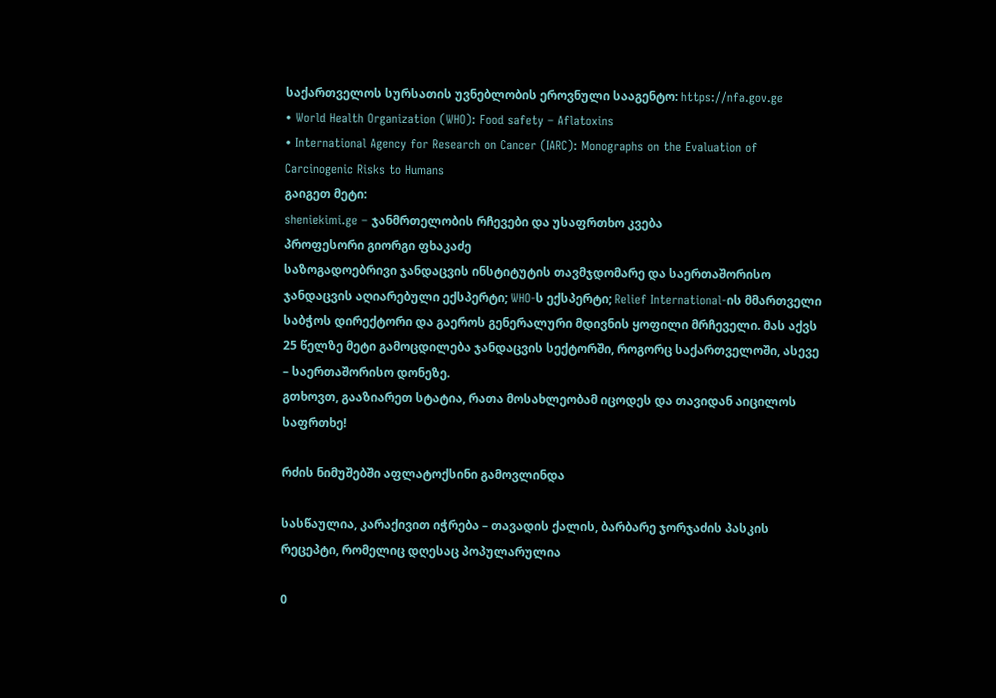საქართველოს სურსათის უვნებლობის ეროვნული სააგენტო: https://nfa.gov.ge
• World Health Organization (WHO): Food safety – Aflatoxins
• International Agency for Research on Cancer (IARC): Monographs on the Evaluation of Carcinogenic Risks to Humans
გაიგეთ მეტი:
sheniekimi.ge – ჯანმრთელობის რჩევები და უსაფრთხო კვება
პროფესორი გიორგი ფხაკაძე
საზოგადოებრივი ჯანდაცვის ინსტიტუტის თავმჯდომარე და საერთაშორისო ჯანდაცვის აღიარებული ექსპერტი; WHO-ს ექსპერტი; Relief International-ის მმართველი საბჭოს დირექტორი და გაეროს გენერალური მდივნის ყოფილი მრჩეველი. მას აქვს 25 წელზე მეტი გამოცდილება ჯანდაცვის სექტორში, როგორც საქართველოში, ასევე – საერთაშორისო დონეზე.
გთხოვთ, გააზიარეთ სტატია, რათა მოსახლეობამ იცოდეს და თავიდან აიცილოს საფრთხე!

რძის ნიმუშებში აფლატოქსინი გამოვლინდა

სასწაულია, კარაქივით იჭრება – თავადის ქალის, ბარბარე ჯორჯაძის პასკის რეცეპტი, რომელიც დღესაც პოპულარულია

0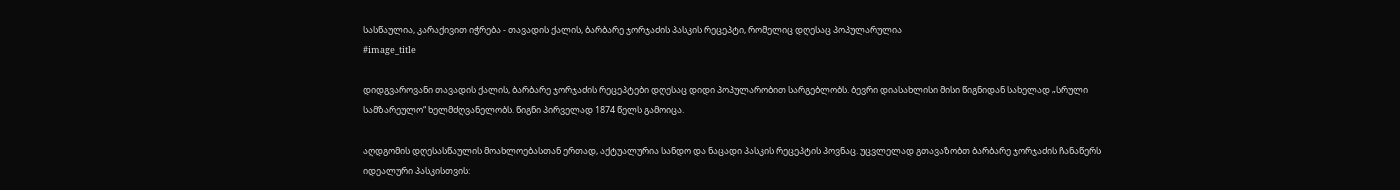სასწაულია, კარაქივით იჭრება - თავადის ქალის, ბარბარე ჯორჯაძის პასკის რეცეპტი, რომელიც დღესაც პოპულარულია
#image_title

დიდგვაროვანი თავადის ქალის, ბარბარე ჯორჯაძის რეცეპტები დღესაც დიდი პოპულარობით სარგებლობს. ბევრი დიასახლისი მისი წიგნიდან სახელად „სრული სამზარეულო“ ხელმძღვანელობს. წიგნი პირველად 1874 წელს გამოიცა.

აღდგომის დღესასწაულის მოახლოებასთან ერთად, აქტუალურია სანდო და ნაცადი პასკის რეცეპტის პოვნაც. უცვლელად გთავაზობთ ბარბარე ჯორჯაძის ჩანაწერს იდეალური პასკისთვის: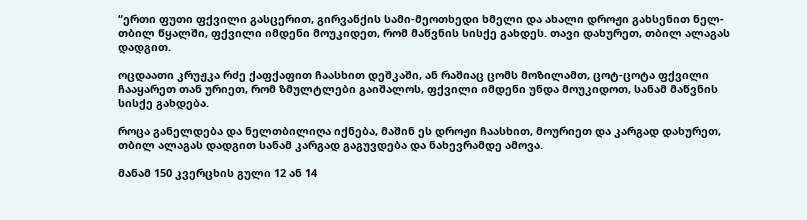“ერთი ფუთი ფქვილი გასცერით, გირვანქის სამი-მეოთხედი ხმელი და ახალი დროჟი გახსენით ნელ-თბილ წყალში, ფქვილი იმდენი მოუკიდეთ, რომ მაწვნის სისქე გახდეს. თავი დახურეთ, თბილ ალაგას დადგით.

ოცდაათი კრუჟკა რძე ქაფქაფით ჩაასხით დეშკაში, ან რაშიაც ცომს მოზილამთ, ცოტ-ცოტა ფქვილი ჩააყარეთ თან ურიეთ, რომ ზმულტლები გაიშალოს, ფქვილი იმდენი უნდა მოუკიდოთ, სანამ მაწვნის სისქე გახდება.

როცა განელდება და ნელთბილიღა იქნება, მაშინ ეს დროჟი ჩაასხით, მოურიეთ და კარგად დახურეთ, თბილ ალაგას დადგით სანამ კარგად გაგუვდება და ნახევრამდე ამოვა.

მანამ 150 კვერცხის გული 12 ან 14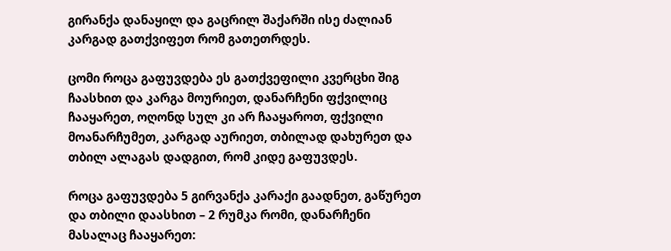გირანქა დანაყილ და გაცრილ შაქარში ისე ძალიან კარგად გათქვიფეთ რომ გათეთრდეს.

ცომი როცა გაფუვდება ეს გათქვეფილი კვერცხი შიგ ჩაასხით და კარგა მოურიეთ, დანარჩენი ფქვილიც ჩააყარეთ, ოღონდ სულ კი არ ჩააყაროთ, ფქვილი მოანარჩუმეთ, კარგად აურიეთ, თბილად დახურეთ და თბილ ალაგას დადგით, რომ კიდე გაფუვდეს.

როცა გაფუვდება 5 გირვანქა კარაქი გაადნეთ, გაწურეთ და თბილი დაასხით – 2 რუმკა რომი, დანარჩენი მასალაც ჩააყარეთ: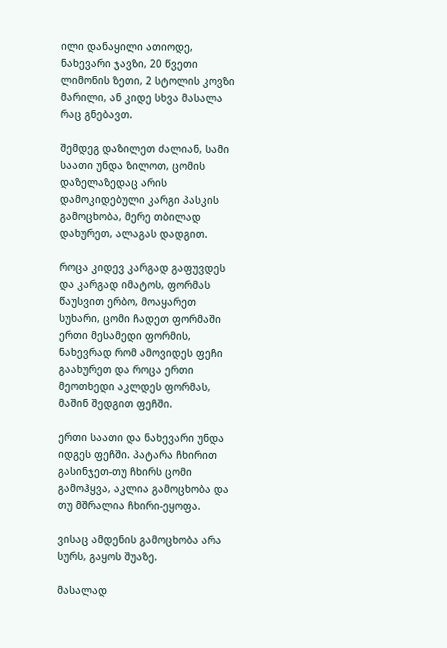ილი დანაყილი ათიოდე, ნახევარი ჯავზი, 20 წვეთი ლიმონის ზეთი, 2 სტოლის კოვზი მარილი, ან კიდე სხვა მასალა რაც გნებავთ.

შემდეგ დაზილეთ ძალიან, სამი საათი უნდა ზილოთ, ცომის დაზელაზედაც არის დამოკიდებული კარგი პასკის გამოცხობა, მერე თბილად დახურეთ, ალაგას დადგით.

როცა კიდევ კარგად გაფუვდეს და კარგად იმატოს, ფორმას წაუსვით ერბო, მოაყარეთ სუხარი, ცომი ჩადეთ ფორმაში ერთი მესამედი ფორმის, ნახევრად რომ ამოვიდეს ფეჩი გაახურეთ და როცა ერთი მეოთხედი აკლდეს ფორმას, მაშინ შედგით ფეჩში.

ერთი საათი და ნახევარი უნდა იდგეს ფეჩში. პატარა ჩხირით გასინჯეთ-თუ ჩხირს ცომი გამოჰყვა, აკლია გამოცხობა და თუ მშრალია ჩხირი-ეყოფა.

ვისაც ამდენის გამოცხობა არა სურს, გაყოს შუაზე.

მასალად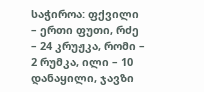საჭიროა: ფქვილი – ერთი ფუთი, რძე – 24 კრუჟკა, რომი – 2 რუმკა, ილი – 10 დანაყილი, ჯავზი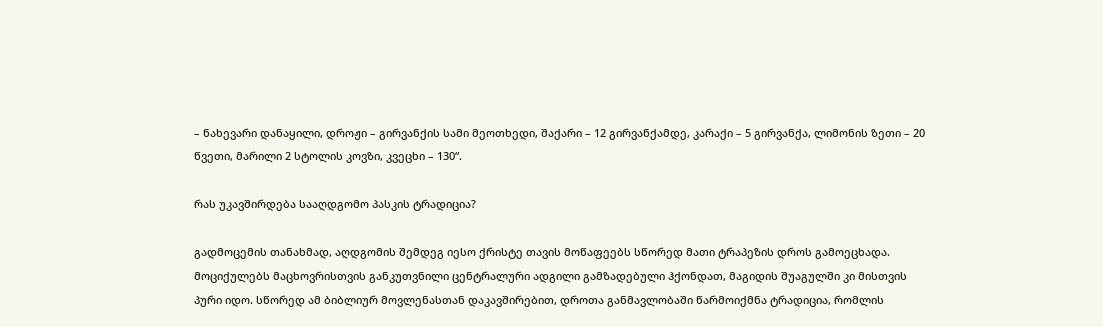– ნახევარი დანაყილი, დროჟი – გირვანქის სამი მეოთხედი, შაქარი – 12 გირვანქამდე, კარაქი – 5 გირვანქა, ლიმონის ზეთი – 20 წვეთი, მარილი 2 სტოლის კოვზი, კვეცხი – 130“.

რას უკავშირდება სააღდგომო პასკის ტრადიცია?

გადმოცემის თანახმად, აღდგომის შემდეგ იესო ქრისტე თავის მოწაფეებს სწორედ მათი ტრაპეზის დროს გამოეცხადა. მოციქულებს მაცხოვრისთვის განკუთვნილი ცენტრალური ადგილი გამზადებული ჰქონდათ, მაგიდის შუაგულში კი მისთვის პური იდო. სწორედ ამ ბიბლიურ მოვლენასთან დაკავშირებით, დროთა განმავლობაში წარმოიქმნა ტრადიცია, რომლის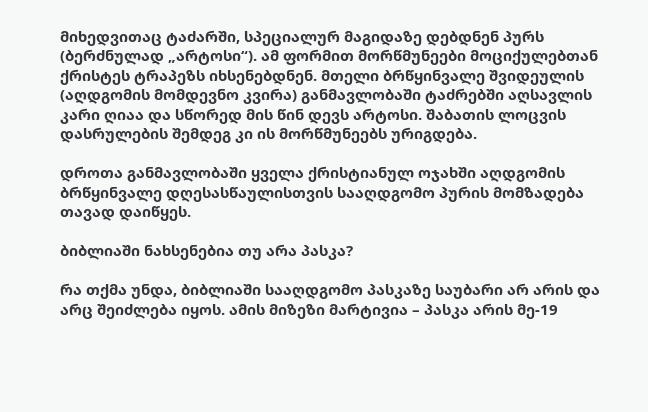მიხედვითაც ტაძარში, სპეციალურ მაგიდაზე დებდნენ პურს (ბერძნულად „არტოსი“). ამ ფორმით მორწმუნეები მოციქულებთან ქრისტეს ტრაპეზს იხსენებდნენ. მთელი ბრწყინვალე შვიდეულის (აღდგომის მომდევნო კვირა) განმავლობაში ტაძრებში აღსავლის კარი ღიაა და სწორედ მის წინ დევს არტოსი. შაბათის ლოცვის დასრულების შემდეგ კი ის მორწმუნეებს ურიგდება.

დროთა განმავლობაში ყველა ქრისტიანულ ოჯახში აღდგომის ბრწყინვალე დღესასწაულისთვის სააღდგომო პურის მომზადება თავად დაიწყეს.

ბიბლიაში ნახსენებია თუ არა პასკა?

რა თქმა უნდა, ბიბლიაში სააღდგომო პასკაზე საუბარი არ არის და არც შეიძლება იყოს. ამის მიზეზი მარტივია – პასკა არის მე-19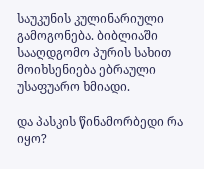საუკუნის კულინარიული გამოგონება. ბიბლიაში სააღდგომო პურის სახით მოიხსენიება ებრაული უსაფუარო ხმიადი.

და პასკის წინამორბედი რა იყო?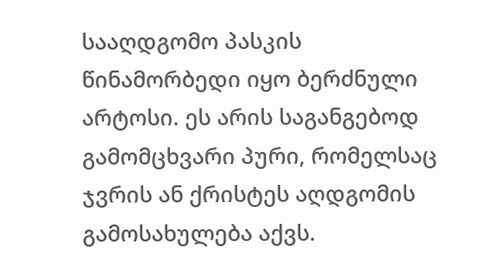სააღდგომო პასკის წინამორბედი იყო ბერძნული არტოსი. ეს არის საგანგებოდ გამომცხვარი პური, რომელსაც ჯვრის ან ქრისტეს აღდგომის გამოსახულება აქვს.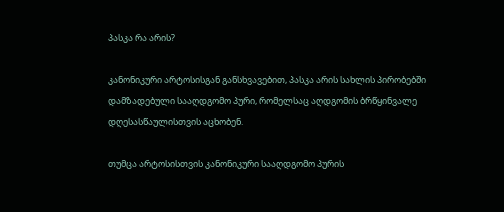პასკა რა არის?

კანონიკური არტოსისგან განსხვავებით, პასკა არის სახლის პირობებში დამზადებული სააღდგომო პური, რომელსაც აღდგომის ბრწყინვალე დღესასწაულისთვის აცხობენ.

თუმცა არტოსისთვის კანონიკური სააღდგომო პურის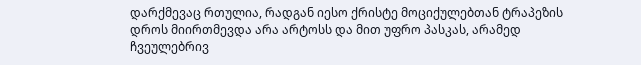დარქმევაც რთულია, რადგან იესო ქრისტე მოციქულებთან ტრაპეზის დროს მიირთმევდა არა არტოსს და მით უფრო პასკას, არამედ ჩვეულებრივ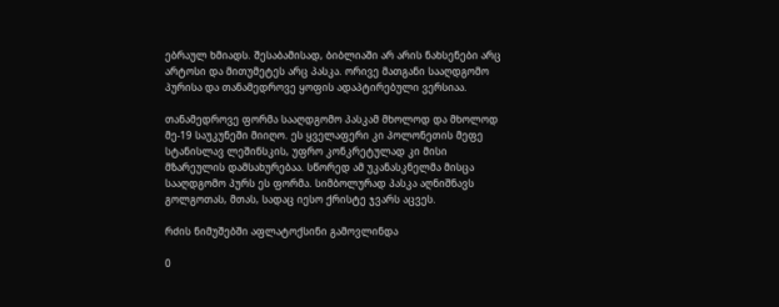ებრაულ ხმიადს. შესაბამისად, ბიბლიაში არ არის ნახსენები არც არტოსი და მითუმეტეს არც პასკა. ორივე მათგანი სააღდგომო პურისა და თანამედროვე ყოფის ადაპტირებული ვერსიაა.

თანამედროვე ფორმა სააღდგომო პასკამ მხოლოდ და მხოლოდ მე-19 საუკუნეში მიიღო. ეს ყველაფერი კი პოლონეთის მეფე სტანისლავ ლეშინსკის, უფრო კონკრეტულად კი მისი მზარეულის დამსახურებაა. სწორედ ამ უკანასკნელმა მისცა სააღდგომო პურს ეს ფორმა. სიმბოლურად პასკა აღნიშნავს გოლგოთას, მთას, სადაც იესო ქრისტე ჯვარს აცვეს.

რძის ნიმუშებში აფლატოქსინი გამოვლინდა

0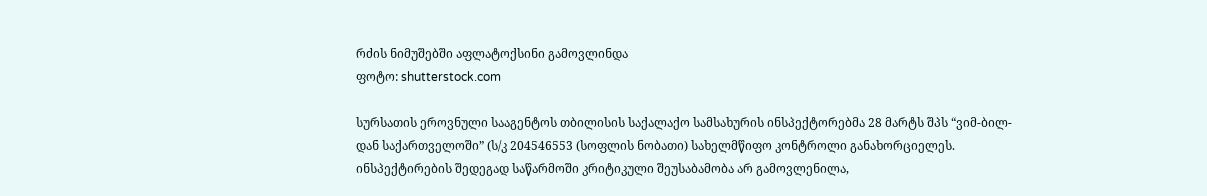რძის ნიმუშებში აფლატოქსინი გამოვლინდა
ფოტო: shutterstock.com

სურსათის ეროვნული სააგენტოს თბილისის საქალაქო სამსახურის ინსპექტორებმა 28 მარტს შპს “ვიმ-ბილ-დან საქართველოში” (ს/კ 204546553 (სოფლის ნობათი) სახელმწიფო კონტროლი განახორციელეს. ინსპექტირების შედეგად საწარმოში კრიტიკული შეუსაბამობა არ გამოვლენილა,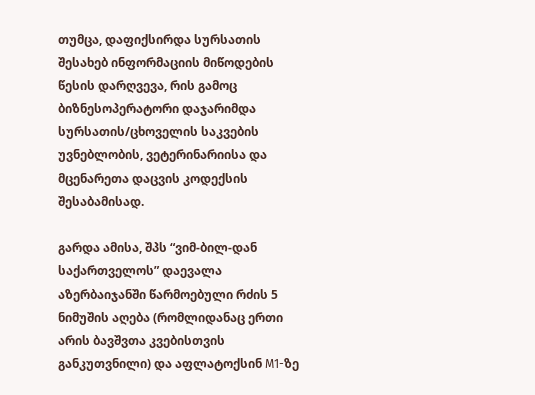თუმცა, დაფიქსირდა სურსათის შესახებ ინფორმაციის მიწოდების წესის დარღვევა, რის გამოც ბიზნესოპერატორი დაჯარიმდა სურსათის/ცხოველის საკვების უვნებლობის, ვეტერინარიისა და მცენარეთა დაცვის კოდექსის შესაბამისად.

გარდა ამისა, შპს “ვიმ-ბილ-დან საქართველოს” დაევალა აზერბაიჯანში წარმოებული რძის 5 ნიმუშის აღება (რომლიდანაც ერთი არის ბავშვთა კვებისთვის განკუთვნილი) და აფლატოქსინ M1-ზე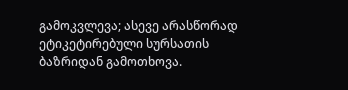გამოკვლევა; ასევე არასწორად ეტიკეტირებული სურსათის ბაზრიდან გამოთხოვა.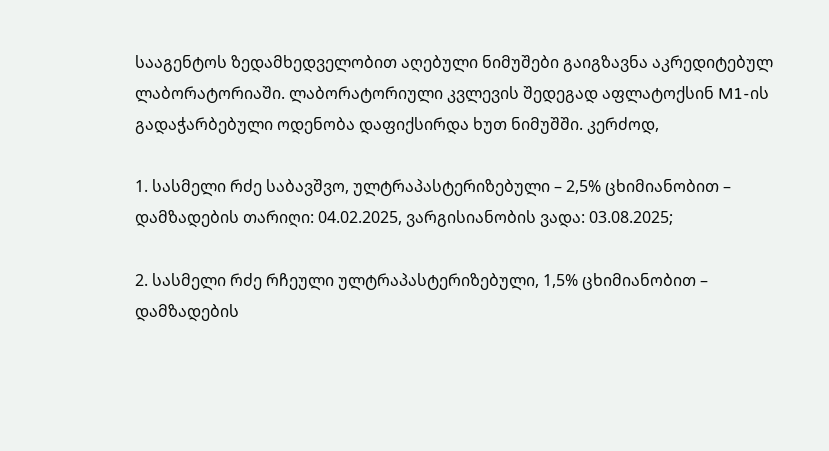სააგენტოს ზედამხედველობით აღებული ნიმუშები გაიგზავნა აკრედიტებულ ლაბორატორიაში. ლაბორატორიული კვლევის შედეგად აფლატოქსინ M1-ის გადაჭარბებული ოდენობა დაფიქსირდა ხუთ ნიმუშში. კერძოდ,

1. სასმელი რძე საბავშვო, ულტრაპასტერიზებული – 2,5% ცხიმიანობით – დამზადების თარიღი: 04.02.2025, ვარგისიანობის ვადა: 03.08.2025;

2. სასმელი რძე რჩეული ულტრაპასტერიზებული, 1,5% ცხიმიანობით – დამზადების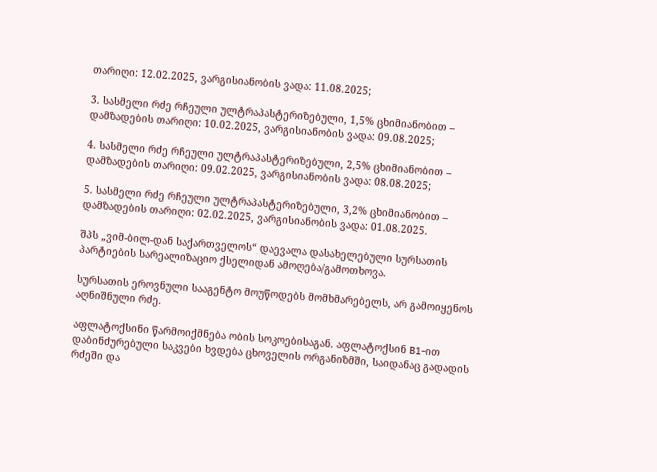თარიღი: 12.02.2025, ვარგისიანობის ვადა: 11.08.2025;

3. სასმელი რძე რჩეული ულტრაპასტერიზებული, 1,5% ცხიმიანობით – დამზადების თარიღი: 10.02.2025, ვარგისიანობის ვადა: 09.08.2025;

4. სასმელი რძე რჩეული ულტრაპასტერიზებული, 2,5% ცხიმიანობით – დამზადების თარიღი: 09.02.2025, ვარგისიანობის ვადა: 08.08.2025;

5. სასმელი რძე რჩეული ულტრაპასტერიზებული, 3,2% ცხიმიანობით – დამზადების თარიღი: 02.02.2025, ვარგისიანობის ვადა: 01.08.2025.

შპს „ვიმ-ბილ-დან საქართველოს“ დაევალა დასახელებული სურსათის პარტიების სარეალიზაციო ქსელიდან ამოღება/გამოთხოვა.

სურსათის ეროვნული სააგენტო მოუწოდებს მომხმარებელს, არ გამოიყენოს აღნიშნული რძე.

აფლატოქსინი წარმოიქმნება ობის სოკოებისაგან. აფლატოქსინ B1-ით დაბინძურებული საკვები ხვდება ცხოველის ორგანიზმში, საიდანაც გადადის რძეში და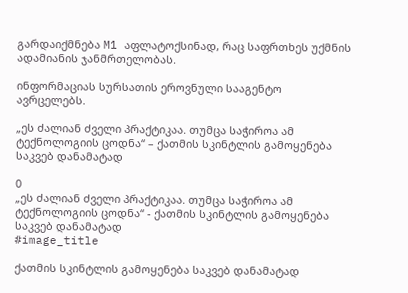გარდაიქმნება M1 აფლატოქსინად, რაც საფრთხეს უქმნის ადამიანის ჯანმრთელობას.

ინფორმაციას სურსათის ეროვნული სააგენტო ავრცელებს.

„ეს ძალიან ძველი პრაქტიკაა. თუმცა საჭიროა ამ ტექნოლოგიის ცოდნა“ – ქათმის სკინტლის გამოყენება საკვებ დანამატად

0
„ეს ძალიან ძველი პრაქტიკაა. თუმცა საჭიროა ამ ტექნოლოგიის ცოდნა“ - ქათმის სკინტლის გამოყენება საკვებ დანამატად
#image_title

ქათმის სკინტლის გამოყენება საკვებ დანამატად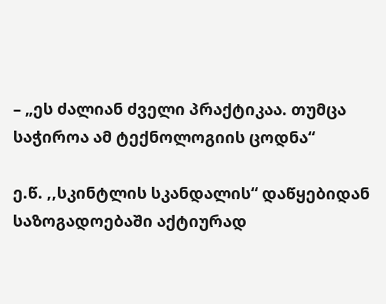– „ეს ძალიან ძველი პრაქტიკაა. თუმცა საჭიროა ამ ტექნოლოგიის ცოდნა“

ე.წ. ,,სკინტლის სკანდალის“ დაწყებიდან საზოგადოებაში აქტიურად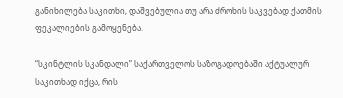განიხილება საკითხი, დაშვებულია თუ არა ძროხის საკვებად ქათმის ფეკალიების გამოყენება.

“სკინტლის სკანდალი” საქართველოს საზოგადოებაში აქტუალურ საკითხად იქცა, რის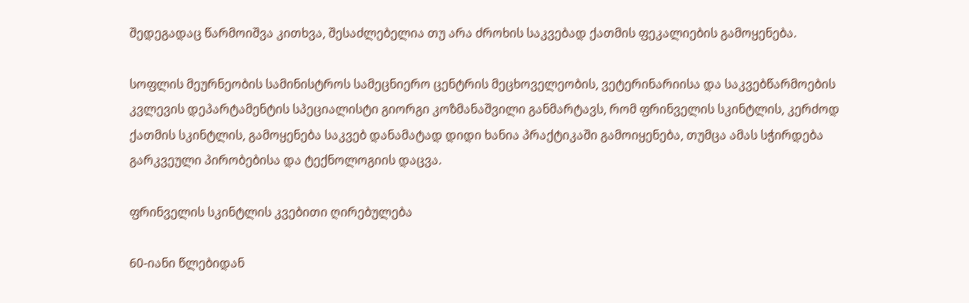შედეგადაც წარმოიშვა კითხვა, შესაძლებელია თუ არა ძროხის საკვებად ქათმის ფეკალიების გამოყენება.

სოფლის მეურნეობის სამინისტროს სამეცნიერო ცენტრის მეცხოველეობის, ვეტერინარიისა და საკვებწარმოების კვლევის დეპარტამენტის სპეციალისტი გიორგი კოზმანაშვილი განმარტავს, რომ ფრინველის სკინტლის, კერძოდ ქათმის სკინტლის, გამოყენება საკვებ დანამატად დიდი ხანია პრაქტიკაში გამოიყენება, თუმცა ამას სჭირდება გარკვეული პირობებისა და ტექნოლოგიის დაცვა.

ფრინველის სკინტლის კვებითი ღირებულება

60-იანი წლებიდან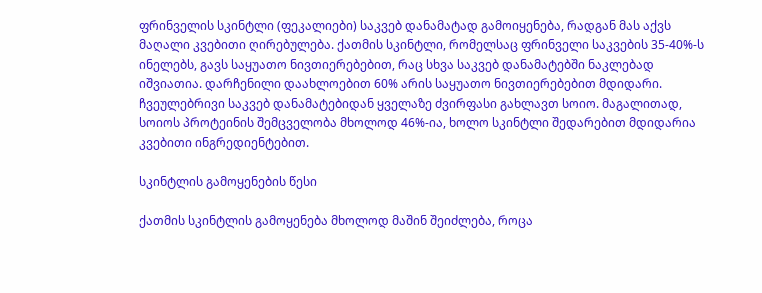ფრინველის სკინტლი (ფეკალიები) საკვებ დანამატად გამოიყენება, რადგან მას აქვს მაღალი კვებითი ღირებულება. ქათმის სკინტლი, რომელსაც ფრინველი საკვების 35-40%-ს ინელებს, გავს საყუათო ნივთიერებებით, რაც სხვა საკვებ დანამატებში ნაკლებად იშვიათია. დარჩენილი დაახლოებით 60% არის საყუათო ნივთიერებებით მდიდარი. ჩვეულებრივი საკვებ დანამატებიდან ყველაზე ძვირფასი გახლავთ სოიო. მაგალითად, სოიოს პროტეინის შემცველობა მხოლოდ 46%-ია, ხოლო სკინტლი შედარებით მდიდარია კვებითი ინგრედიენტებით.

სკინტლის გამოყენების წესი

ქათმის სკინტლის გამოყენება მხოლოდ მაშინ შეიძლება, როცა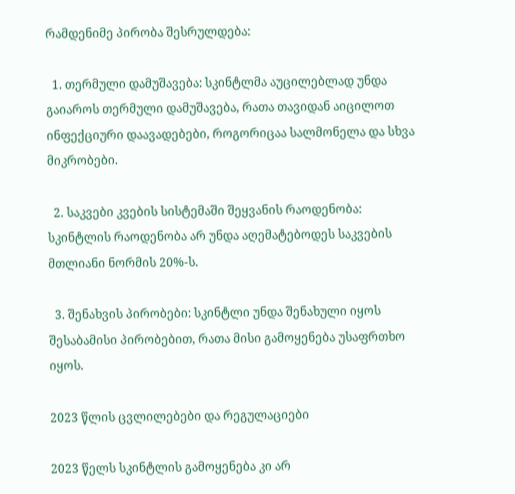რამდენიმე პირობა შესრულდება:

  1. თერმული დამუშავება: სკინტლმა აუცილებლად უნდა გაიაროს თერმული დამუშავება, რათა თავიდან აიცილოთ ინფექციური დაავადებები, როგორიცაა სალმონელა და სხვა მიკრობები.

  2. საკვები კვების სისტემაში შეყვანის რაოდენობა: სკინტლის რაოდენობა არ უნდა აღემატებოდეს საკვების მთლიანი ნორმის 20%-ს.

  3. შენახვის პირობები: სკინტლი უნდა შენახული იყოს შესაბამისი პირობებით, რათა მისი გამოყენება უსაფრთხო იყოს.

2023 წლის ცვლილებები და რეგულაციები

2023 წელს სკინტლის გამოყენება კი არ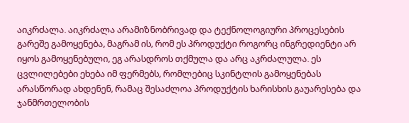აიკრძალა. აიკრძალა არამიზნობრივად და ტექნოლოგიური პროცესების გარეშე გამოყენება, მაგრამ ის, რომ ეს პროდუქტი როგორც ინგრედიენტი არ იყოს გამოყენებული, ეგ არასდროს თქმულა და არც აკრძალულა. ეს ცვლილებები ეხება იმ ფერმებს, რომლებიც სკინტლის გამოყენებას არასწორად ახდენენ, რამაც შესაძლოა პროდუქტის ხარისხის გაუარესება და ჯანმრთელობის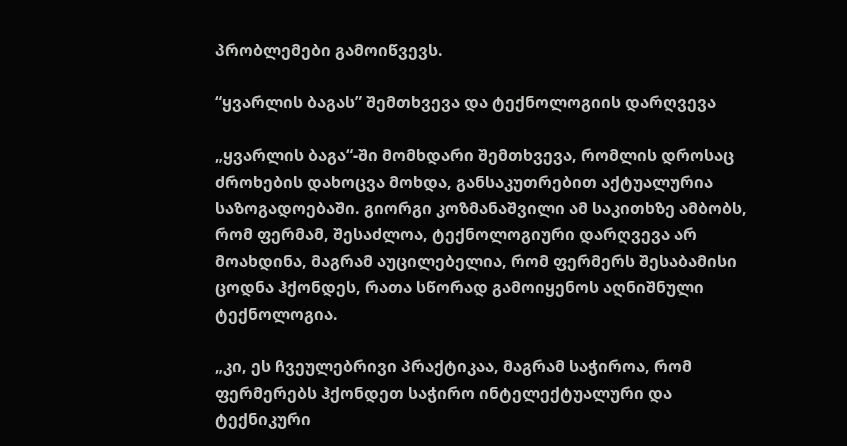პრობლემები გამოიწვევს.

“ყვარლის ბაგას” შემთხვევა და ტექნოლოგიის დარღვევა

„ყვარლის ბაგა“-ში მომხდარი შემთხვევა, რომლის დროსაც ძროხების დახოცვა მოხდა, განსაკუთრებით აქტუალურია საზოგადოებაში. გიორგი კოზმანაშვილი ამ საკითხზე ამბობს, რომ ფერმამ, შესაძლოა, ტექნოლოგიური დარღვევა არ მოახდინა, მაგრამ აუცილებელია, რომ ფერმერს შესაბამისი ცოდნა ჰქონდეს, რათა სწორად გამოიყენოს აღნიშნული ტექნოლოგია.

„კი, ეს ჩვეულებრივი პრაქტიკაა, მაგრამ საჭიროა, რომ ფერმერებს ჰქონდეთ საჭირო ინტელექტუალური და ტექნიკური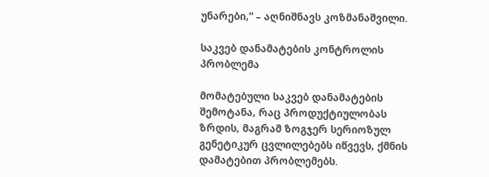უნარები,“ – აღნიშნავს კოზმანაშვილი.

საკვებ დანამატების კონტროლის პრობლემა

მომატებული საკვებ დანამატების შემოტანა, რაც პროდუქტიულობას ზრდის, მაგრამ ზოგჯერ სერიოზულ გენეტიკურ ცვლილებებს იწვევს, ქმნის დამატებით პრობლემებს.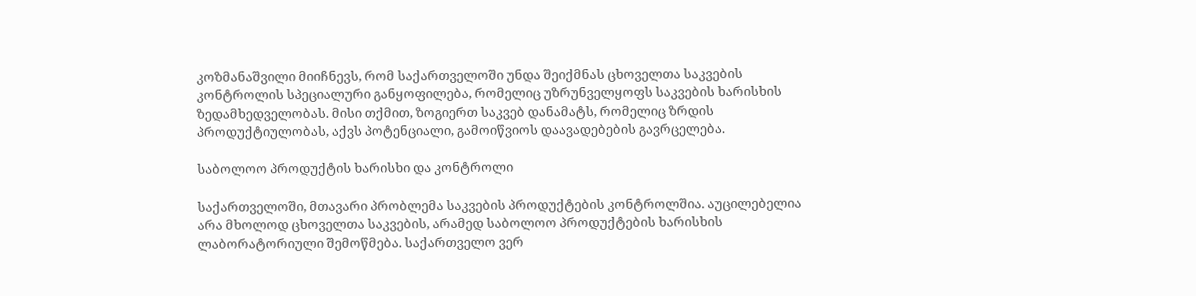კოზმანაშვილი მიიჩნევს, რომ საქართველოში უნდა შეიქმნას ცხოველთა საკვების კონტროლის სპეციალური განყოფილება, რომელიც უზრუნველყოფს საკვების ხარისხის ზედამხედველობას. მისი თქმით, ზოგიერთ საკვებ დანამატს, რომელიც ზრდის პროდუქტიულობას, აქვს პოტენციალი, გამოიწვიოს დაავადებების გავრცელება.

საბოლოო პროდუქტის ხარისხი და კონტროლი

საქართველოში, მთავარი პრობლემა საკვების პროდუქტების კონტროლშია. აუცილებელია არა მხოლოდ ცხოველთა საკვების, არამედ საბოლოო პროდუქტების ხარისხის ლაბორატორიული შემოწმება. საქართველო ვერ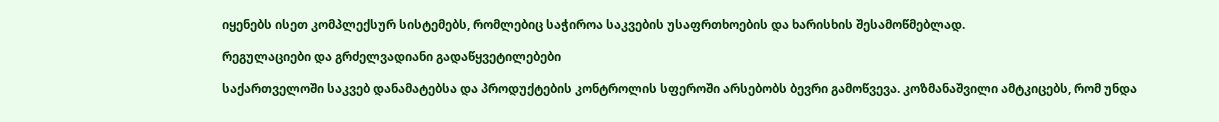იყენებს ისეთ კომპლექსურ სისტემებს, რომლებიც საჭიროა საკვების უსაფრთხოების და ხარისხის შესამოწმებლად.

რეგულაციები და გრძელვადიანი გადაწყვეტილებები

საქართველოში საკვებ დანამატებსა და პროდუქტების კონტროლის სფეროში არსებობს ბევრი გამოწვევა. კოზმანაშვილი ამტკიცებს, რომ უნდა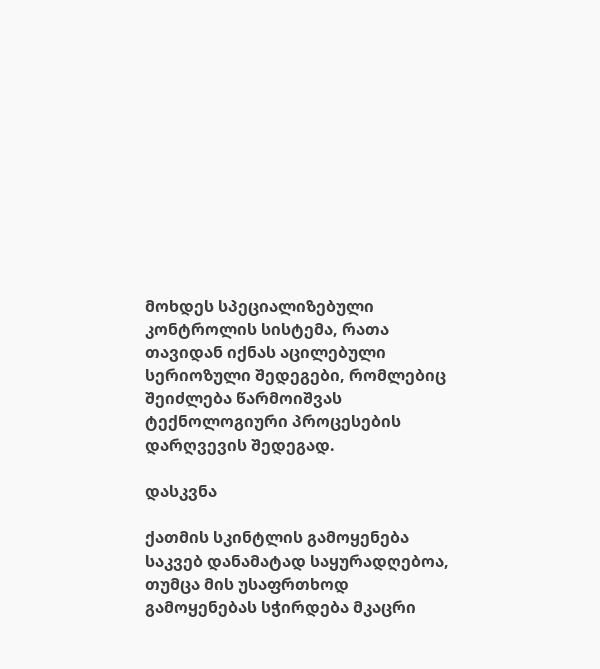მოხდეს სპეციალიზებული კონტროლის სისტემა, რათა თავიდან იქნას აცილებული სერიოზული შედეგები, რომლებიც შეიძლება წარმოიშვას ტექნოლოგიური პროცესების დარღვევის შედეგად.

დასკვნა

ქათმის სკინტლის გამოყენება საკვებ დანამატად საყურადღებოა, თუმცა მის უსაფრთხოდ გამოყენებას სჭირდება მკაცრი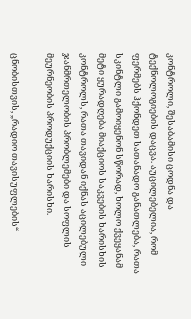კონტროლი, შესაბამისი ცოდნა და ტექნოლოგიების დაცვა. აუცილებელია, რომ ფერმებს ჰქონდეთ სათანადო განათლება, რათა სკინტლი გამოიყენონ სწორად, ხოლო ქვეყანამ მეტი ყურადღება მიაქციოს საკვების ხარისხის კონტროლს, რათა თავიდან იქნას აცილებული ჯანმრთელობის პრობლემები და სოფლის მეურნეობის პროდუქციის ხარისხი.

ცნობისთვის, „რადიო თავისუფლების“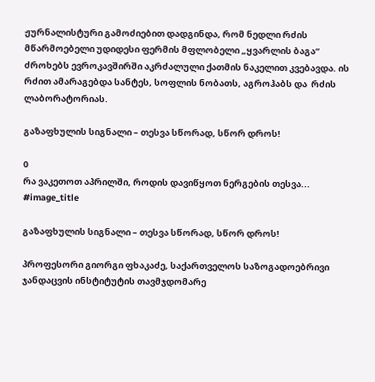ჟურნალისტური გამოძიებით დადგინდა, რომ ნედლი რძის მწარმოებელი უდიდესი ფერმის მფლობელი „ყვარლის ბაგა“ ძროხებს ევროკავშირში აკრძალული ქათმის ნაკელით კვებავდა. ის რძით ამარაგებდა სანტეს, სოფლის ნობათს, აგროჰაბს და  რძის ლაბორატორიას.

გაზაფხულის სიგნალი – თესვა სწორად, სწორ დროს!

0
რა ვაკეთოთ აპრილში, როდის დავიწყოთ ნერგების თესვა...
#image_title

გაზაფხულის სიგნალი – თესვა სწორად, სწორ დროს!

პროფესორი გიორგი ფხაკაძე, საქართველოს საზოგადოებრივი ჯანდაცვის ინსტიტუტის თავმჯდომარე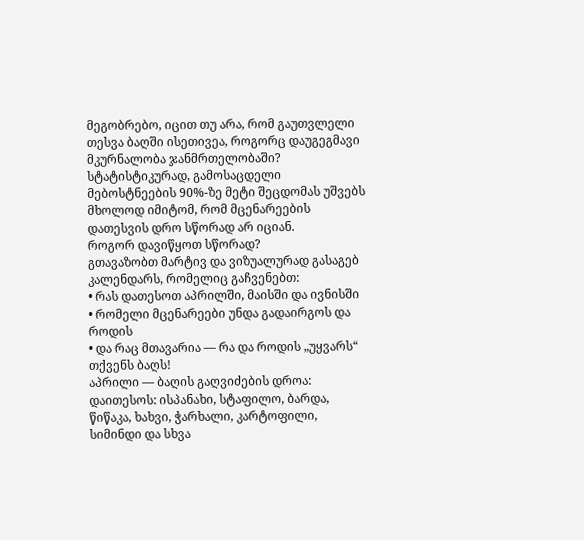მეგობრებო, იცით თუ არა, რომ გაუთვლელი თესვა ბაღში ისეთივეა, როგორც დაუგეგმავი მკურნალობა ჯანმრთელობაში?
სტატისტიკურად, გამოსაცდელი მებოსტნეების 90%-ზე მეტი შეცდომას უშვებს მხოლოდ იმიტომ, რომ მცენარეების დათესვის დრო სწორად არ იციან.
როგორ დავიწყოთ სწორად?
გთავაზობთ მარტივ და ვიზუალურად გასაგებ კალენდარს, რომელიც გაჩვენებთ:
• რას დათესოთ აპრილში, მაისში და ივნისში
• რომელი მცენარეები უნდა გადაირგოს და როდის
• და რაც მთავარია — რა და როდის „უყვარს“ თქვენს ბაღს!
აპრილი — ბაღის გაღვიძების დროა:
დაითესოს: ისპანახი, სტაფილო, ბარდა, წიწაკა, ხახვი, ჭარხალი, კარტოფილი, სიმინდი და სხვა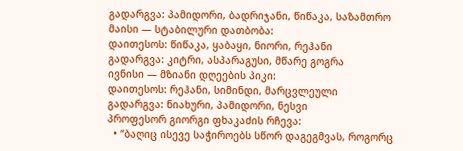გადარგვა: პამიდორი, ბადრიჯანი, წიწაკა, საზამთრო
მაისი — სტაბილური დათბობა:
დაითესოს: წიწაკა, ყაბაყი, ნიორი, რეჰანი
გადარგვა: კიტრი, ასპარაგუსი, მწარე გოგრა
ივნისი — მზიანი დღეების პიკი:
დაითესოს: რეჰანი, სიმინდი, მარცვლეული
გადარგვა: ნიახური, პამიდორი, ნესვი
პროფესორ გიორგი ფხაკაძის რჩევა:
  • “ბაღიც ისევე საჭიროებს სწორ დაგეგმვას, როგორც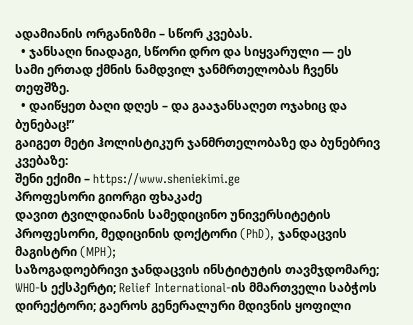ადამიანის ორგანიზმი – სწორ კვებას.
  • ჯანსაღი ნიადაგი, სწორი დრო და სიყვარული — ეს სამი ერთად ქმნის ნამდვილ ჯანმრთელობას ჩვენს თეფშზე.
  • დაიწყეთ ბაღი დღეს – და გააჯანსაღეთ ოჯახიც და ბუნებაც!”
გაიგეთ მეტი ჰოლისტიკურ ჯანმრთელობაზე და ბუნებრივ კვებაზე:
შენი ექიმი – https://www.sheniekimi.ge
პროფესორი გიორგი ფხაკაძე
დავით ტვილდიანის სამედიცინო უნივერსიტეტის პროფესორი, მედიცინის დოქტორი (PhD), ჯანდაცვის მაგისტრი (MPH);
საზოგადოებრივი ჯანდაცვის ინსტიტუტის თავმჯდომარე; WHO-ს ექსპერტი; Relief International-ის მმართველი საბჭოს დირექტორი; გაეროს გენერალური მდივნის ყოფილი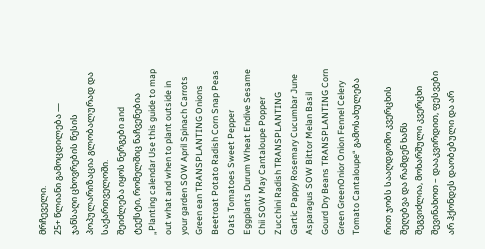მრჩეველი.
25+ წლიანი გამოცდილება — ჯანსაღი ცხოვრების წესის პოპულარიზაცია გლობალურად და საქართველოში.
შეიძლება იყოს ნერგები and ტექსტი, რომელშიც ნაჩვენებია „Planting calendar Use this guide to map out what and when to plant outside in your garden SOW April Spinach Carrots Green ean TRANSPLANTING Onions Beetroat Potato Radish Corn Snap Peas Oats Tomatoes Sweet Pepper Eggplants Durum Wheat Endive Sesame Chii SOW May Cantaloupe Popper Zucchini Radish TRANSPLANTING Gartic Pappy Rosemary Cucumbar June Asparagus SOW Bittor Melan Basil Gourd Dry Beans TRANSPLANTING Corn Green GreenOnior Onion Fennel Celery Tomato Cantaloupe“ გამოსახულება

რით ჯობს სააღდგომო კვერცხის შეღებვა და რამდენ ხანს შეგვიძლია, მოხარშული კვერცხი შევინახოთ – დააკვირდით, ფესვები არ ჰქონდეს დაობებული და არ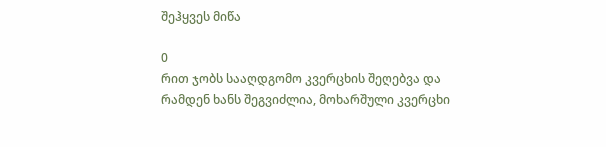შეჰყვეს მიწა

0
რით ჯობს სააღდგომო კვერცხის შეღებვა და რამდენ ხანს შეგვიძლია, მოხარშული კვერცხი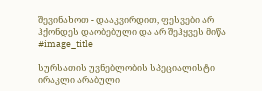შევინახოთ - დააკვირდით, ფესვები არ ჰქონდეს დაობებული და არ შეჰყვეს მიწა
#image_title

სურსათის უვნებლობის სპეციალისტი ირაკლი არაბული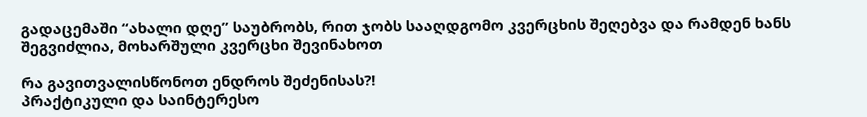გადაცემაში “ახალი დღე” საუბრობს, რით ჯობს სააღდგომო კვერცხის შეღებვა და რამდენ ხანს შეგვიძლია, მოხარშული კვერცხი შევინახოთ

რა გავითვალისწონოთ ენდროს შეძენისას?!
პრაქტიკული და საინტერესო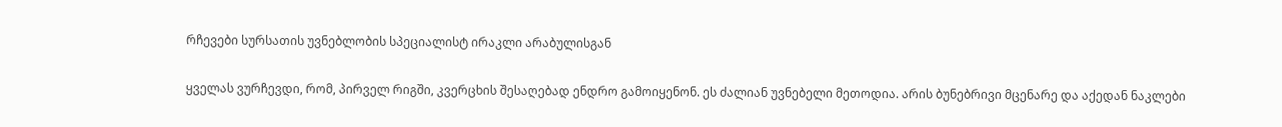რჩევები სურსათის უვნებლობის სპეციალისტ ირაკლი არაბულისგან

ყველას ვურჩევდი, რომ, პირველ რიგში, კვერცხის შესაღებად ენდრო გამოიყენონ. ეს ძალიან უვნებელი მეთოდია. არის ბუნებრივი მცენარე და აქედან ნაკლები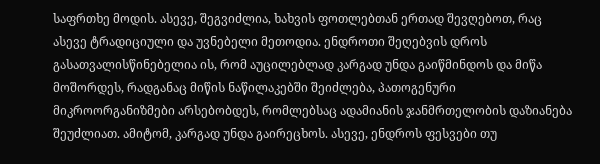საფრთხე მოდის. ასევე, შეგვიძლია, ხახვის ფოთლებთან ერთად შევღებოთ, რაც ასევე ტრადიციული და უვნებელი მეთოდია. ენდროთი შეღებვის დროს გასათვალისწინებელია ის, რომ აუცილებლად კარგად უნდა გაიწმინდოს და მიწა მოშორდეს, რადგანაც მიწის ნაწილაკებში შეიძლება, პათოგენური მიკროორგანიზმები არსებობდეს, რომლებსაც ადამიანის ჯანმრთელობის დაზიანება შეუძლიათ. ამიტომ, კარგად უნდა გაირეცხოს. ასევე, ენდროს ფესვები თუ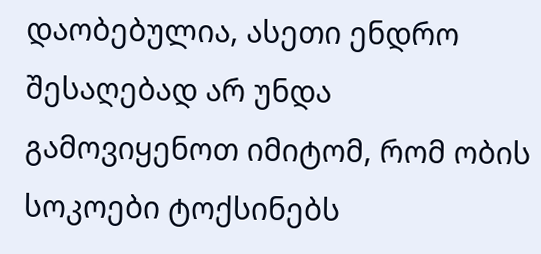დაობებულია, ასეთი ენდრო შესაღებად არ უნდა გამოვიყენოთ იმიტომ, რომ ობის სოკოები ტოქსინებს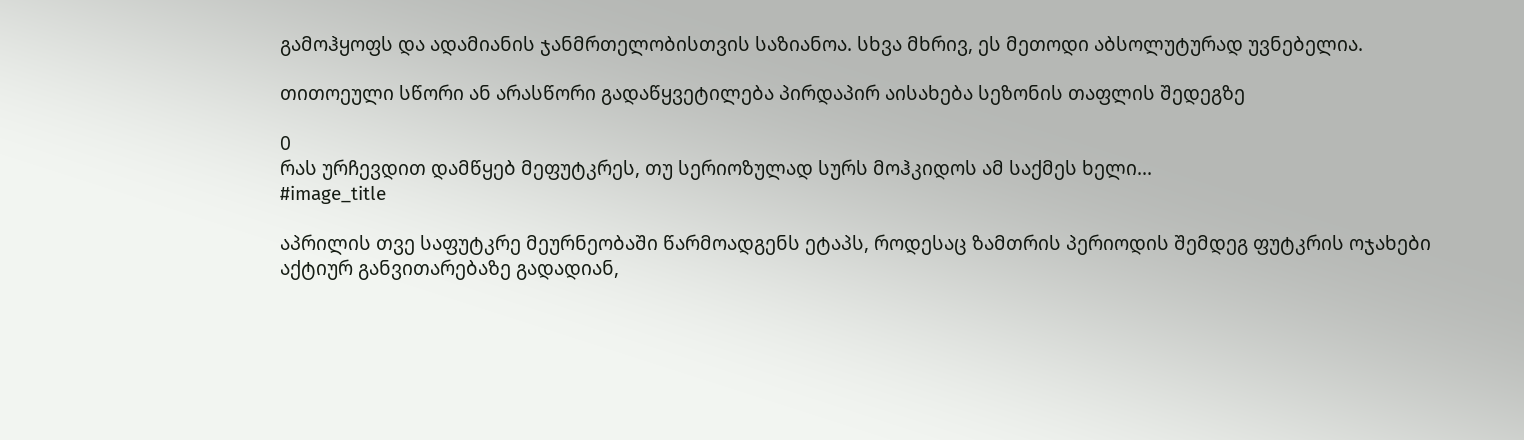გამოჰყოფს და ადამიანის ჯანმრთელობისთვის საზიანოა. სხვა მხრივ, ეს მეთოდი აბსოლუტურად უვნებელია.

თითოეული სწორი ან არასწორი გადაწყვეტილება პირდაპირ აისახება სეზონის თაფლის შედეგზე

0
რას ურჩევდით დამწყებ მეფუტკრეს, თუ სერიოზულად სურს მოჰკიდოს ამ საქმეს ხელი...
#image_title

აპრილის თვე საფუტკრე მეურნეობაში წარმოადგენს ეტაპს, როდესაც ზამთრის პერიოდის შემდეგ ფუტკრის ოჯახები აქტიურ განვითარებაზე გადადიან,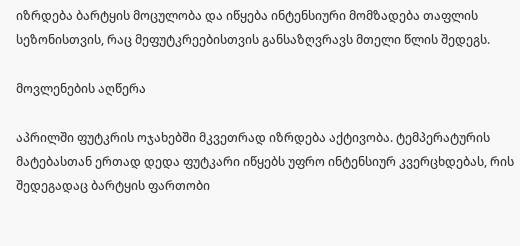იზრდება ბარტყის მოცულობა და იწყება ინტენსიური მომზადება თაფლის სეზონისთვის, რაც მეფუტკრეებისთვის განსაზღვრავს მთელი წლის შედეგს.

მოვლენების აღწერა

აპრილში ფუტკრის ოჯახებში მკვეთრად იზრდება აქტივობა. ტემპერატურის მატებასთან ერთად დედა ფუტკარი იწყებს უფრო ინტენსიურ კვერცხდებას, რის შედეგადაც ბარტყის ფართობი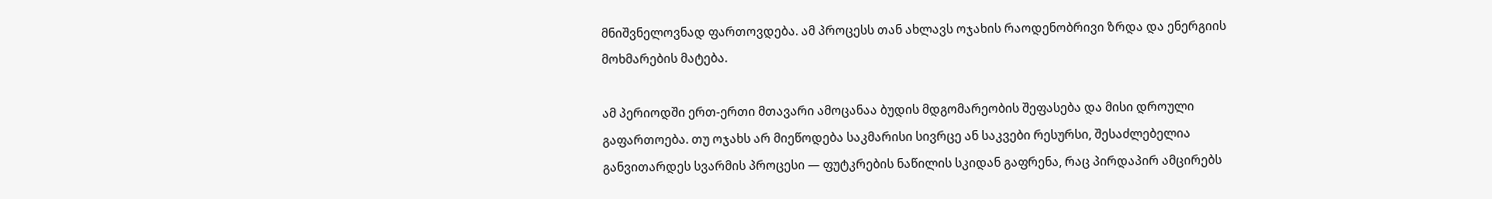მნიშვნელოვნად ფართოვდება. ამ პროცესს თან ახლავს ოჯახის რაოდენობრივი ზრდა და ენერგიის მოხმარების მატება.

ამ პერიოდში ერთ-ერთი მთავარი ამოცანაა ბუდის მდგომარეობის შეფასება და მისი დროული გაფართოება. თუ ოჯახს არ მიეწოდება საკმარისი სივრცე ან საკვები რესურსი, შესაძლებელია განვითარდეს სვარმის პროცესი — ფუტკრების ნაწილის სკიდან გაფრენა, რაც პირდაპირ ამცირებს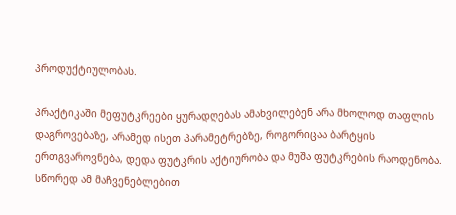პროდუქტიულობას.

პრაქტიკაში მეფუტკრეები ყურადღებას ამახვილებენ არა მხოლოდ თაფლის დაგროვებაზე, არამედ ისეთ პარამეტრებზე, როგორიცაა ბარტყის ერთგვაროვნება, დედა ფუტკრის აქტიურობა და მუშა ფუტკრების რაოდენობა. სწორედ ამ მაჩვენებლებით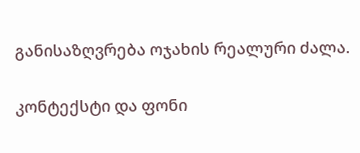განისაზღვრება ოჯახის რეალური ძალა.

კონტექსტი და ფონი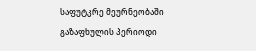საფუტკრე მეურნეობაში გაზაფხულის პერიოდი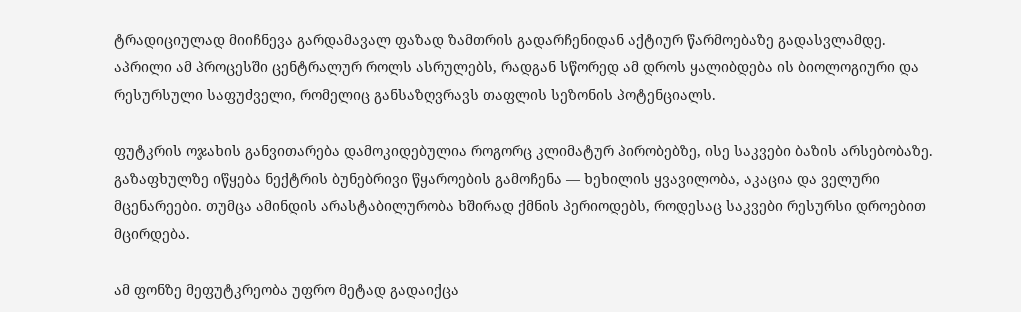ტრადიციულად მიიჩნევა გარდამავალ ფაზად ზამთრის გადარჩენიდან აქტიურ წარმოებაზე გადასვლამდე. აპრილი ამ პროცესში ცენტრალურ როლს ასრულებს, რადგან სწორედ ამ დროს ყალიბდება ის ბიოლოგიური და რესურსული საფუძველი, რომელიც განსაზღვრავს თაფლის სეზონის პოტენციალს.

ფუტკრის ოჯახის განვითარება დამოკიდებულია როგორც კლიმატურ პირობებზე, ისე საკვები ბაზის არსებობაზე. გაზაფხულზე იწყება ნექტრის ბუნებრივი წყაროების გამოჩენა — ხეხილის ყვავილობა, აკაცია და ველური მცენარეები. თუმცა ამინდის არასტაბილურობა ხშირად ქმნის პერიოდებს, როდესაც საკვები რესურსი დროებით მცირდება.

ამ ფონზე მეფუტკრეობა უფრო მეტად გადაიქცა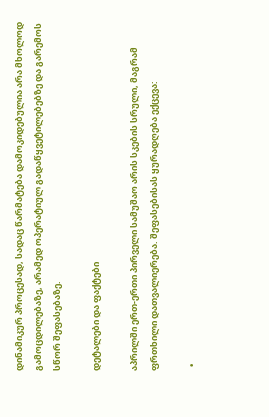დინამიკურ პროცესად, სადაც წარმატება დამოკიდებულია არა მხოლოდ გამოცდილებაზე, არამედ ოპერატიულ გადაწყვეტილებებზე და გარემოს სწორ შეფასებაზე.

დეტალები და ფაქტები

აპრილში ერთ-ერთი პირველი სამუშაო არის სკების სრული, მაგრამ ფრთხილი დათვალიერება. შეფასებისას ყურადღება ექცევა:

  •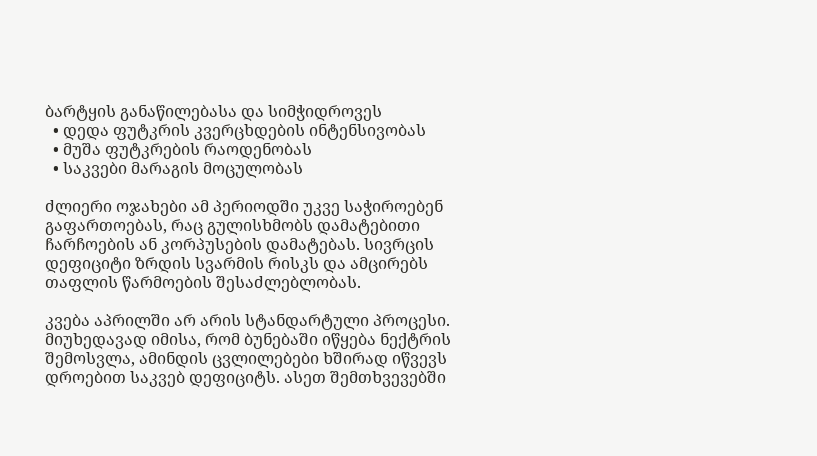ბარტყის განაწილებასა და სიმჭიდროვეს
  • დედა ფუტკრის კვერცხდების ინტენსივობას
  • მუშა ფუტკრების რაოდენობას
  • საკვები მარაგის მოცულობას

ძლიერი ოჯახები ამ პერიოდში უკვე საჭიროებენ გაფართოებას, რაც გულისხმობს დამატებითი ჩარჩოების ან კორპუსების დამატებას. სივრცის დეფიციტი ზრდის სვარმის რისკს და ამცირებს თაფლის წარმოების შესაძლებლობას.

კვება აპრილში არ არის სტანდარტული პროცესი. მიუხედავად იმისა, რომ ბუნებაში იწყება ნექტრის შემოსვლა, ამინდის ცვლილებები ხშირად იწვევს დროებით საკვებ დეფიციტს. ასეთ შემთხვევებში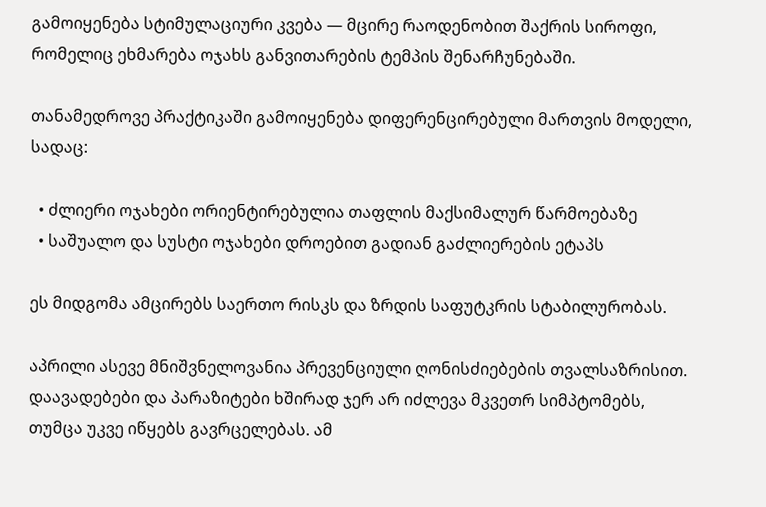გამოიყენება სტიმულაციური კვება — მცირე რაოდენობით შაქრის სიროფი, რომელიც ეხმარება ოჯახს განვითარების ტემპის შენარჩუნებაში.

თანამედროვე პრაქტიკაში გამოიყენება დიფერენცირებული მართვის მოდელი, სადაც:

  • ძლიერი ოჯახები ორიენტირებულია თაფლის მაქსიმალურ წარმოებაზე
  • საშუალო და სუსტი ოჯახები დროებით გადიან გაძლიერების ეტაპს

ეს მიდგომა ამცირებს საერთო რისკს და ზრდის საფუტკრის სტაბილურობას.

აპრილი ასევე მნიშვნელოვანია პრევენციული ღონისძიებების თვალსაზრისით. დაავადებები და პარაზიტები ხშირად ჯერ არ იძლევა მკვეთრ სიმპტომებს, თუმცა უკვე იწყებს გავრცელებას. ამ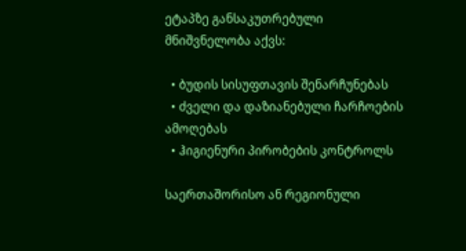ეტაპზე განსაკუთრებული მნიშვნელობა აქვს:

  • ბუდის სისუფთავის შენარჩუნებას
  • ძველი და დაზიანებული ჩარჩოების ამოღებას
  • ჰიგიენური პირობების კონტროლს

საერთაშორისო ან რეგიონული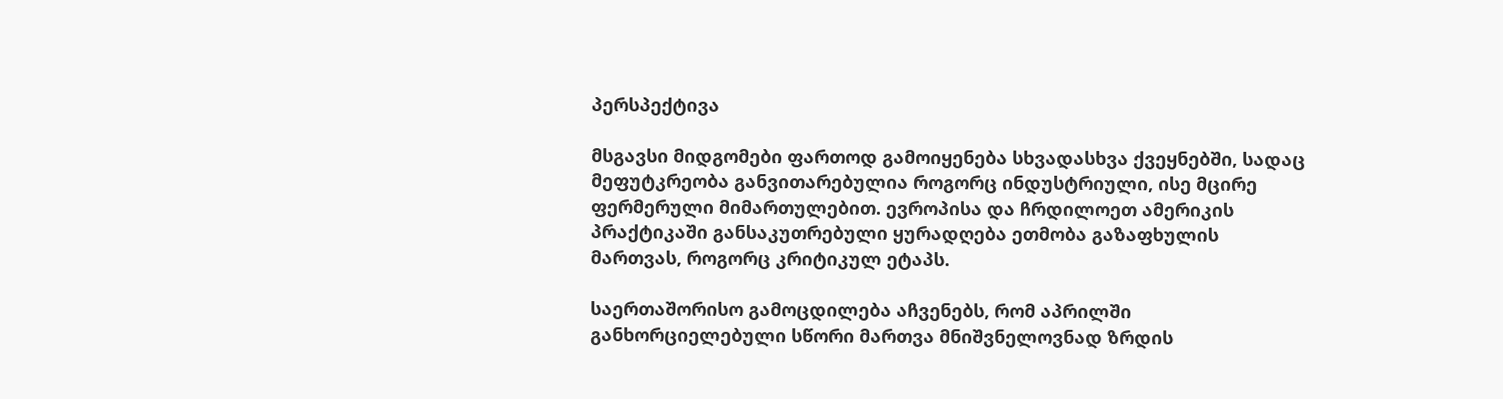პერსპექტივა

მსგავსი მიდგომები ფართოდ გამოიყენება სხვადასხვა ქვეყნებში, სადაც მეფუტკრეობა განვითარებულია როგორც ინდუსტრიული, ისე მცირე ფერმერული მიმართულებით. ევროპისა და ჩრდილოეთ ამერიკის პრაქტიკაში განსაკუთრებული ყურადღება ეთმობა გაზაფხულის მართვას, როგორც კრიტიკულ ეტაპს.

საერთაშორისო გამოცდილება აჩვენებს, რომ აპრილში განხორციელებული სწორი მართვა მნიშვნელოვნად ზრდის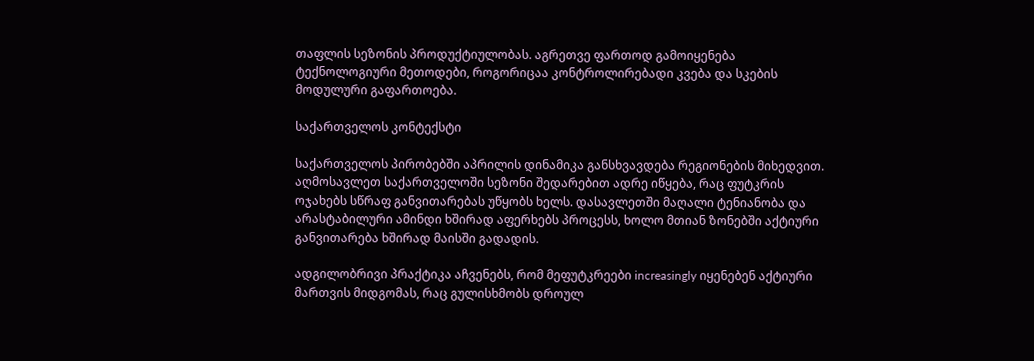თაფლის სეზონის პროდუქტიულობას. აგრეთვე ფართოდ გამოიყენება ტექნოლოგიური მეთოდები, როგორიცაა კონტროლირებადი კვება და სკების მოდულური გაფართოება.

საქართველოს კონტექსტი

საქართველოს პირობებში აპრილის დინამიკა განსხვავდება რეგიონების მიხედვით. აღმოსავლეთ საქართველოში სეზონი შედარებით ადრე იწყება, რაც ფუტკრის ოჯახებს სწრაფ განვითარებას უწყობს ხელს. დასავლეთში მაღალი ტენიანობა და არასტაბილური ამინდი ხშირად აფერხებს პროცესს, ხოლო მთიან ზონებში აქტიური განვითარება ხშირად მაისში გადადის.

ადგილობრივი პრაქტიკა აჩვენებს, რომ მეფუტკრეები increasingly იყენებენ აქტიური მართვის მიდგომას, რაც გულისხმობს დროულ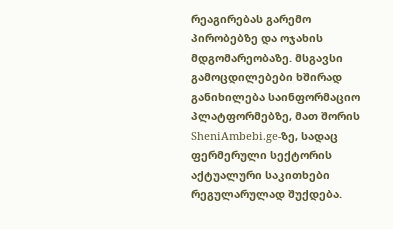რეაგირებას გარემო პირობებზე და ოჯახის მდგომარეობაზე. მსგავსი გამოცდილებები ხშირად განიხილება საინფორმაციო პლატფორმებზე, მათ შორის SheniAmbebi.ge-ზე, სადაც ფერმერული სექტორის აქტუალური საკითხები რეგულარულად შუქდება.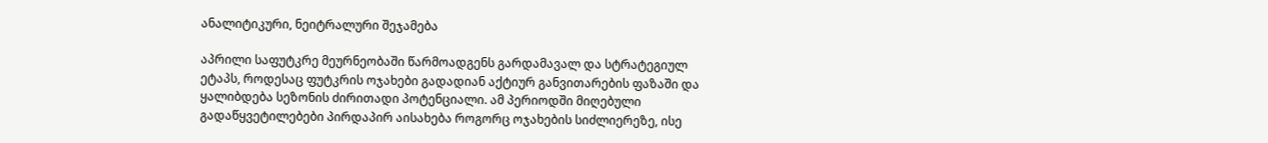ანალიტიკური, ნეიტრალური შეჯამება

აპრილი საფუტკრე მეურნეობაში წარმოადგენს გარდამავალ და სტრატეგიულ ეტაპს, როდესაც ფუტკრის ოჯახები გადადიან აქტიურ განვითარების ფაზაში და ყალიბდება სეზონის ძირითადი პოტენციალი. ამ პერიოდში მიღებული გადაწყვეტილებები პირდაპირ აისახება როგორც ოჯახების სიძლიერეზე, ისე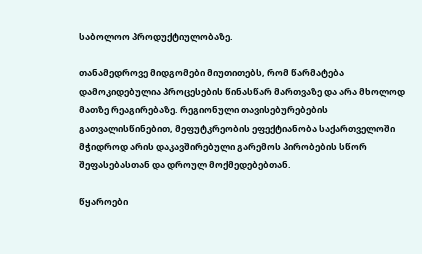საბოლოო პროდუქტიულობაზე.

თანამედროვე მიდგომები მიუთითებს, რომ წარმატება დამოკიდებულია პროცესების წინასწარ მართვაზე და არა მხოლოდ მათზე რეაგირებაზე. რეგიონული თავისებურებების გათვალისწინებით, მეფუტკრეობის ეფექტიანობა საქართველოში მჭიდროდ არის დაკავშირებული გარემოს პირობების სწორ შეფასებასთან და დროულ მოქმედებებთან.

წყაროები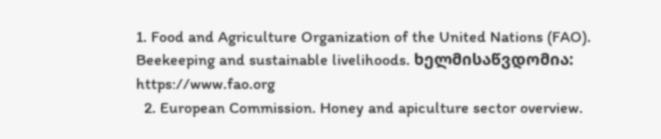1. Food and Agriculture Organization of the United Nations (FAO). Beekeeping and sustainable livelihoods. ხელმისაწვდომია: https://www.fao.org
  2. European Commission. Honey and apiculture sector overview.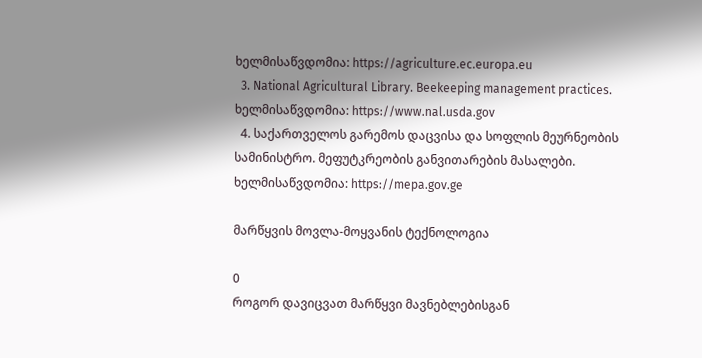ხელმისაწვდომია: https://agriculture.ec.europa.eu
  3. National Agricultural Library. Beekeeping management practices. ხელმისაწვდომია: https://www.nal.usda.gov
  4. საქართველოს გარემოს დაცვისა და სოფლის მეურნეობის სამინისტრო. მეფუტკრეობის განვითარების მასალები. ხელმისაწვდომია: https://mepa.gov.ge

მარწყვის მოვლა-მოყვანის ტექნოლოგია

0
როგორ დავიცვათ მარწყვი მავნებლებისგან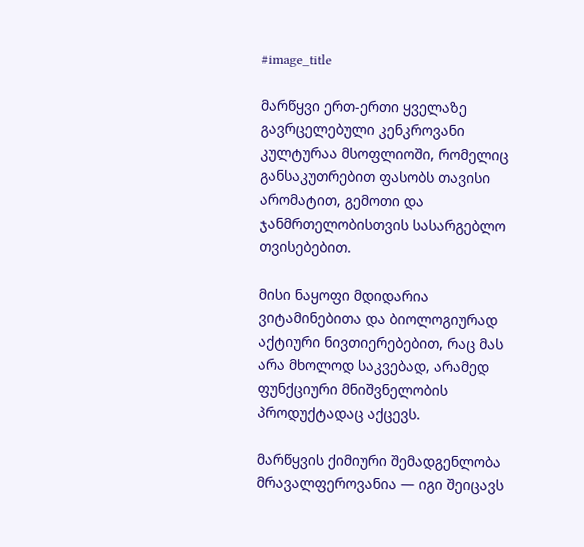#image_title

მარწყვი ერთ-ერთი ყველაზე გავრცელებული კენკროვანი კულტურაა მსოფლიოში, რომელიც განსაკუთრებით ფასობს თავისი არომატით, გემოთი და ჯანმრთელობისთვის სასარგებლო თვისებებით.

მისი ნაყოფი მდიდარია ვიტამინებითა და ბიოლოგიურად აქტიური ნივთიერებებით, რაც მას არა მხოლოდ საკვებად, არამედ ფუნქციური მნიშვნელობის პროდუქტადაც აქცევს.

მარწყვის ქიმიური შემადგენლობა მრავალფეროვანია — იგი შეიცავს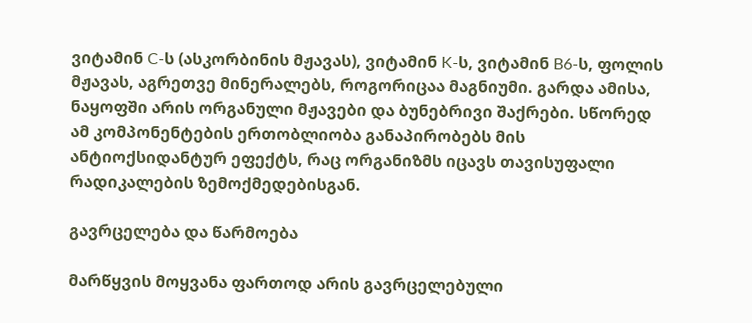ვიტამინ C-ს (ასკორბინის მჟავას), ვიტამინ K-ს, ვიტამინ B6-ს, ფოლის მჟავას, აგრეთვე მინერალებს, როგორიცაა მაგნიუმი. გარდა ამისა, ნაყოფში არის ორგანული მჟავები და ბუნებრივი შაქრები. სწორედ ამ კომპონენტების ერთობლიობა განაპირობებს მის ანტიოქსიდანტურ ეფექტს, რაც ორგანიზმს იცავს თავისუფალი რადიკალების ზემოქმედებისგან.

გავრცელება და წარმოება

მარწყვის მოყვანა ფართოდ არის გავრცელებული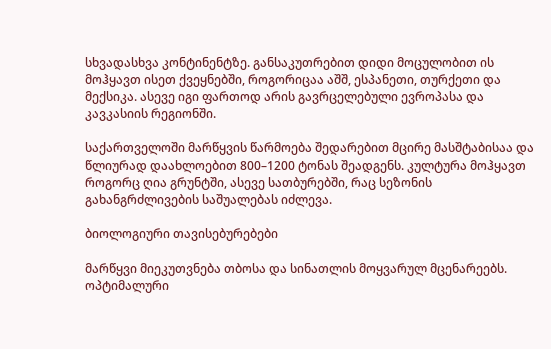სხვადასხვა კონტინენტზე. განსაკუთრებით დიდი მოცულობით ის მოჰყავთ ისეთ ქვეყნებში, როგორიცაა აშშ, ესპანეთი, თურქეთი და მექსიკა. ასევე იგი ფართოდ არის გავრცელებული ევროპასა და კავკასიის რეგიონში.

საქართველოში მარწყვის წარმოება შედარებით მცირე მასშტაბისაა და წლიურად დაახლოებით 800–1200 ტონას შეადგენს. კულტურა მოჰყავთ როგორც ღია გრუნტში, ასევე სათბურებში, რაც სეზონის გახანგრძლივების საშუალებას იძლევა.

ბიოლოგიური თავისებურებები

მარწყვი მიეკუთვნება თბოსა და სინათლის მოყვარულ მცენარეებს. ოპტიმალური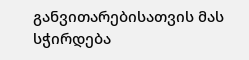განვითარებისათვის მას სჭირდება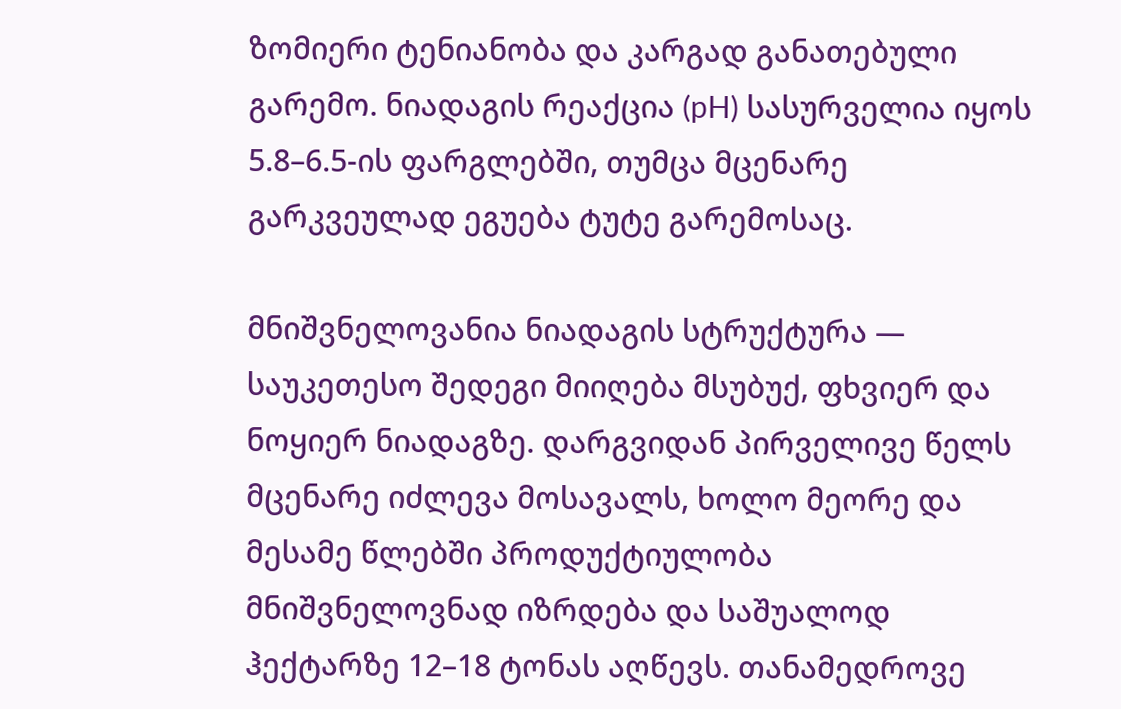ზომიერი ტენიანობა და კარგად განათებული გარემო. ნიადაგის რეაქცია (pH) სასურველია იყოს 5.8–6.5-ის ფარგლებში, თუმცა მცენარე გარკვეულად ეგუება ტუტე გარემოსაც.

მნიშვნელოვანია ნიადაგის სტრუქტურა — საუკეთესო შედეგი მიიღება მსუბუქ, ფხვიერ და ნოყიერ ნიადაგზე. დარგვიდან პირველივე წელს მცენარე იძლევა მოსავალს, ხოლო მეორე და მესამე წლებში პროდუქტიულობა მნიშვნელოვნად იზრდება და საშუალოდ ჰექტარზე 12–18 ტონას აღწევს. თანამედროვე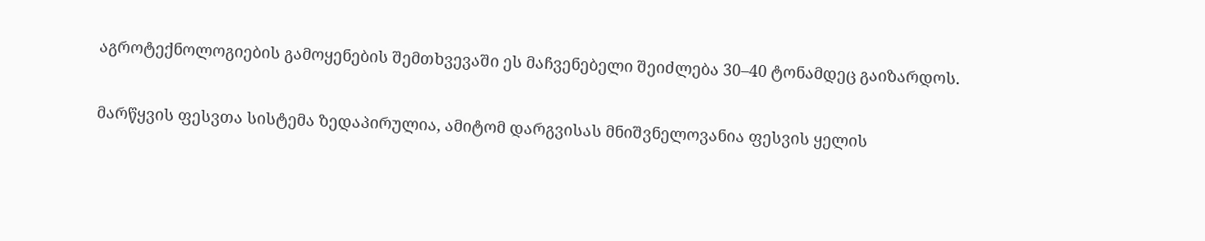აგროტექნოლოგიების გამოყენების შემთხვევაში ეს მაჩვენებელი შეიძლება 30–40 ტონამდეც გაიზარდოს.

მარწყვის ფესვთა სისტემა ზედაპირულია, ამიტომ დარგვისას მნიშვნელოვანია ფესვის ყელის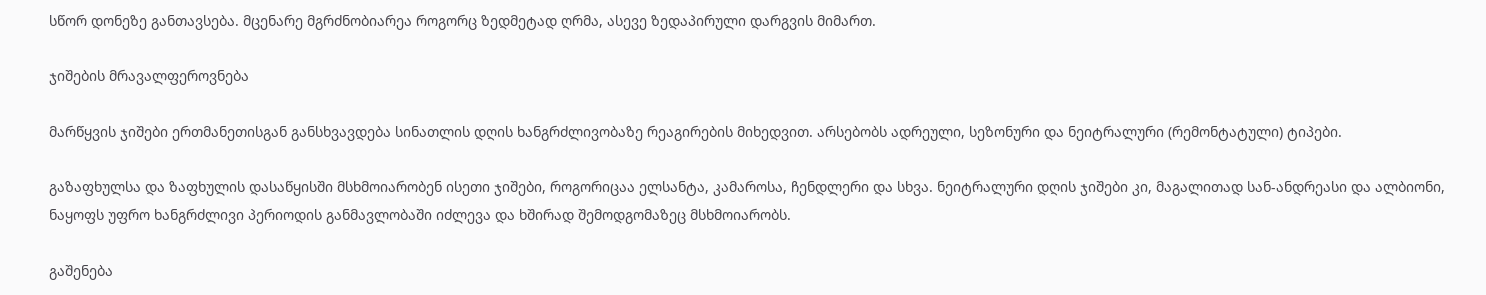სწორ დონეზე განთავსება. მცენარე მგრძნობიარეა როგორც ზედმეტად ღრმა, ასევე ზედაპირული დარგვის მიმართ.

ჯიშების მრავალფეროვნება

მარწყვის ჯიშები ერთმანეთისგან განსხვავდება სინათლის დღის ხანგრძლივობაზე რეაგირების მიხედვით. არსებობს ადრეული, სეზონური და ნეიტრალური (რემონტატული) ტიპები.

გაზაფხულსა და ზაფხულის დასაწყისში მსხმოიარობენ ისეთი ჯიშები, როგორიცაა ელსანტა, კამაროსა, ჩენდლერი და სხვა. ნეიტრალური დღის ჯიშები კი, მაგალითად სან-ანდრეასი და ალბიონი, ნაყოფს უფრო ხანგრძლივი პერიოდის განმავლობაში იძლევა და ხშირად შემოდგომაზეც მსხმოიარობს.

გაშენება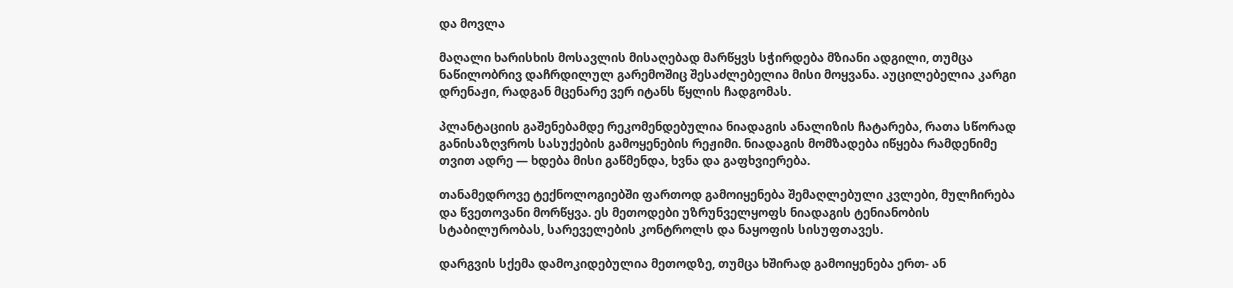და მოვლა

მაღალი ხარისხის მოსავლის მისაღებად მარწყვს სჭირდება მზიანი ადგილი, თუმცა ნაწილობრივ დაჩრდილულ გარემოშიც შესაძლებელია მისი მოყვანა. აუცილებელია კარგი დრენაჟი, რადგან მცენარე ვერ იტანს წყლის ჩადგომას.

პლანტაციის გაშენებამდე რეკომენდებულია ნიადაგის ანალიზის ჩატარება, რათა სწორად განისაზღვროს სასუქების გამოყენების რეჟიმი. ნიადაგის მომზადება იწყება რამდენიმე თვით ადრე — ხდება მისი გაწმენდა, ხვნა და გაფხვიერება.

თანამედროვე ტექნოლოგიებში ფართოდ გამოიყენება შემაღლებული კვლები, მულჩირება და წვეთოვანი მორწყვა. ეს მეთოდები უზრუნველყოფს ნიადაგის ტენიანობის სტაბილურობას, სარეველების კონტროლს და ნაყოფის სისუფთავეს.

დარგვის სქემა დამოკიდებულია მეთოდზე, თუმცა ხშირად გამოიყენება ერთ- ან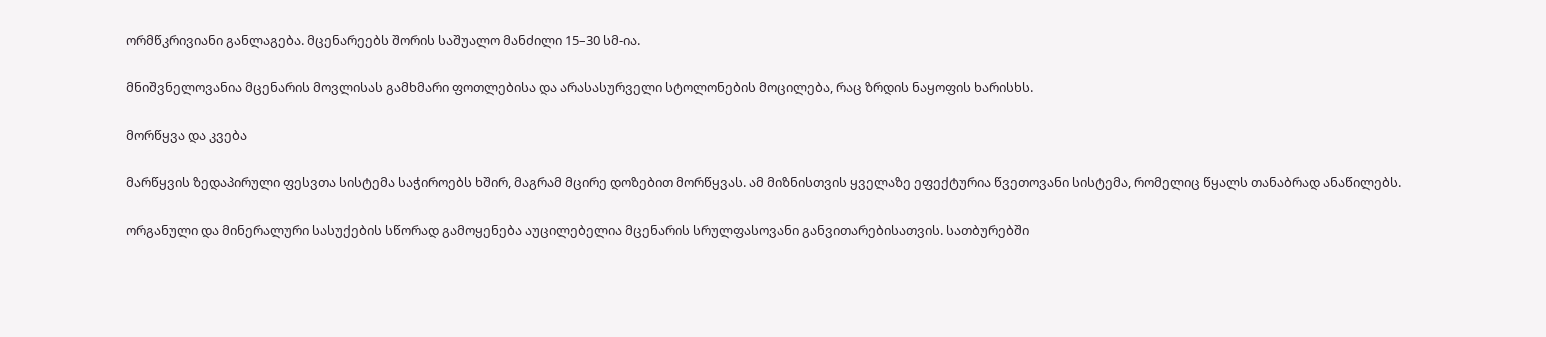ორმწკრივიანი განლაგება. მცენარეებს შორის საშუალო მანძილი 15–30 სმ-ია.

მნიშვნელოვანია მცენარის მოვლისას გამხმარი ფოთლებისა და არასასურველი სტოლონების მოცილება, რაც ზრდის ნაყოფის ხარისხს.

მორწყვა და კვება

მარწყვის ზედაპირული ფესვთა სისტემა საჭიროებს ხშირ, მაგრამ მცირე დოზებით მორწყვას. ამ მიზნისთვის ყველაზე ეფექტურია წვეთოვანი სისტემა, რომელიც წყალს თანაბრად ანაწილებს.

ორგანული და მინერალური სასუქების სწორად გამოყენება აუცილებელია მცენარის სრულფასოვანი განვითარებისათვის. სათბურებში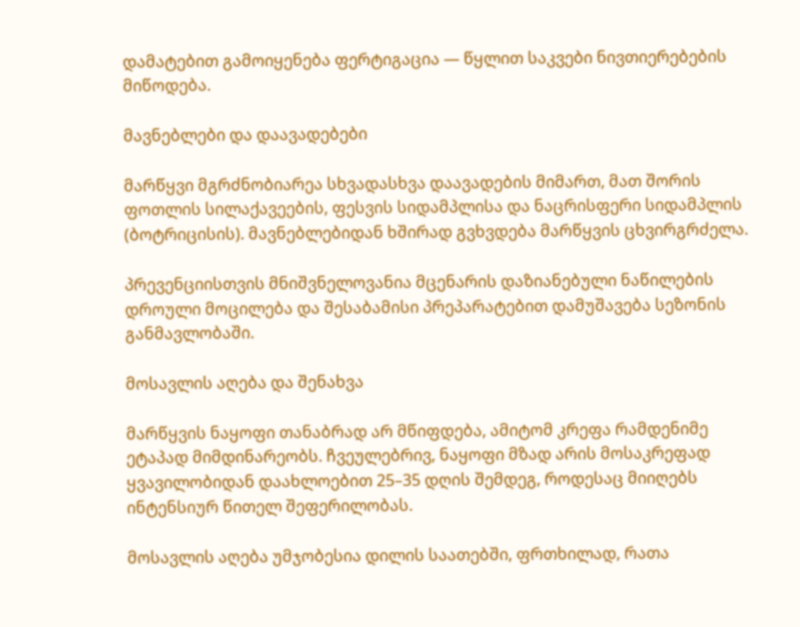დამატებით გამოიყენება ფერტიგაცია — წყლით საკვები ნივთიერებების მიწოდება.

მავნებლები და დაავადებები

მარწყვი მგრძნობიარეა სხვადასხვა დაავადების მიმართ, მათ შორის ფოთლის სილაქავეების, ფესვის სიდამპლისა და ნაცრისფერი სიდამპლის (ბოტრიცისის). მავნებლებიდან ხშირად გვხვდება მარწყვის ცხვირგრძელა.

პრევენციისთვის მნიშვნელოვანია მცენარის დაზიანებული ნაწილების დროული მოცილება და შესაბამისი პრეპარატებით დამუშავება სეზონის განმავლობაში.

მოსავლის აღება და შენახვა

მარწყვის ნაყოფი თანაბრად არ მწიფდება, ამიტომ კრეფა რამდენიმე ეტაპად მიმდინარეობს. ჩვეულებრივ, ნაყოფი მზად არის მოსაკრეფად ყვავილობიდან დაახლოებით 25–35 დღის შემდეგ, როდესაც მიიღებს ინტენსიურ წითელ შეფერილობას.

მოსავლის აღება უმჯობესია დილის საათებში, ფრთხილად, რათა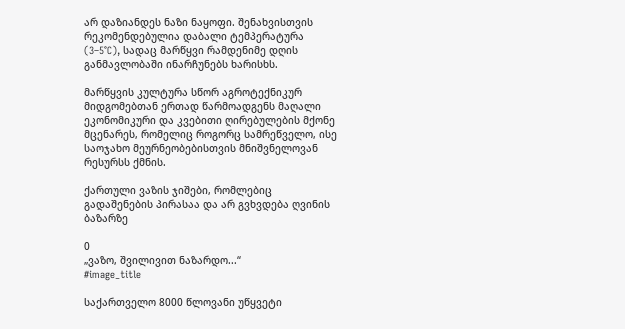არ დაზიანდეს ნაზი ნაყოფი. შენახვისთვის რეკომენდებულია დაბალი ტემპერატურა (3–5°C), სადაც მარწყვი რამდენიმე დღის განმავლობაში ინარჩუნებს ხარისხს.

მარწყვის კულტურა სწორ აგროტექნიკურ მიდგომებთან ერთად წარმოადგენს მაღალი ეკონომიკური და კვებითი ღირებულების მქონე მცენარეს, რომელიც როგორც სამრეწველო, ისე საოჯახო მეურნეობებისთვის მნიშვნელოვან რესურსს ქმნის.

ქართული ვაზის ჯიშები, რომლებიც გადაშენების პირასაა და არ გვხვდება ღვინის ბაზარზე

0
„ვაზო, შვილივით ნაზარდო...“
#image_title

საქართველო 8000 წლოვანი უწყვეტი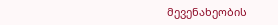მევენახეობის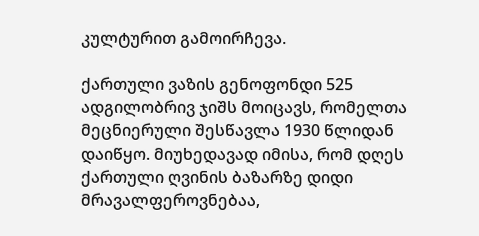კულტურით გამოირჩევა.

ქართული ვაზის გენოფონდი 525 ადგილობრივ ჯიშს მოიცავს, რომელთა მეცნიერული შესწავლა 1930 წლიდან დაიწყო. მიუხედავად იმისა, რომ დღეს ქართული ღვინის ბაზარზე დიდი მრავალფეროვნებაა,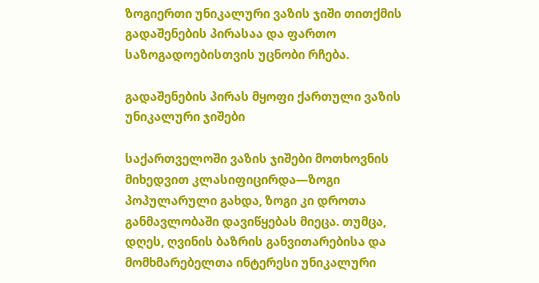ზოგიერთი უნიკალური ვაზის ჯიში თითქმის გადაშენების პირასაა და ფართო საზოგადოებისთვის უცნობი რჩება.

გადაშენების პირას მყოფი ქართული ვაზის უნიკალური ჯიშები

საქართველოში ვაზის ჯიშები მოთხოვნის მიხედვით კლასიფიცირდა—ზოგი პოპულარული გახდა, ზოგი კი დროთა განმავლობაში დავიწყებას მიეცა. თუმცა, დღეს, ღვინის ბაზრის განვითარებისა და მომხმარებელთა ინტერესი უნიკალური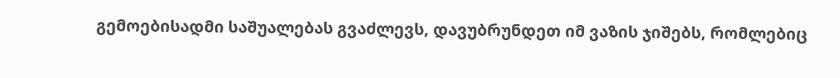გემოებისადმი საშუალებას გვაძლევს, დავუბრუნდეთ იმ ვაზის ჯიშებს, რომლებიც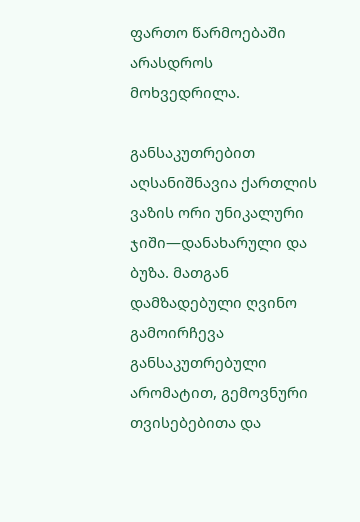ფართო წარმოებაში არასდროს მოხვედრილა.

განსაკუთრებით აღსანიშნავია ქართლის ვაზის ორი უნიკალური ჯიში—დანახარული და ბუზა. მათგან დამზადებული ღვინო გამოირჩევა განსაკუთრებული არომატით, გემოვნური თვისებებითა და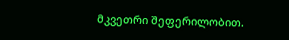მკვეთრი შეფერილობით.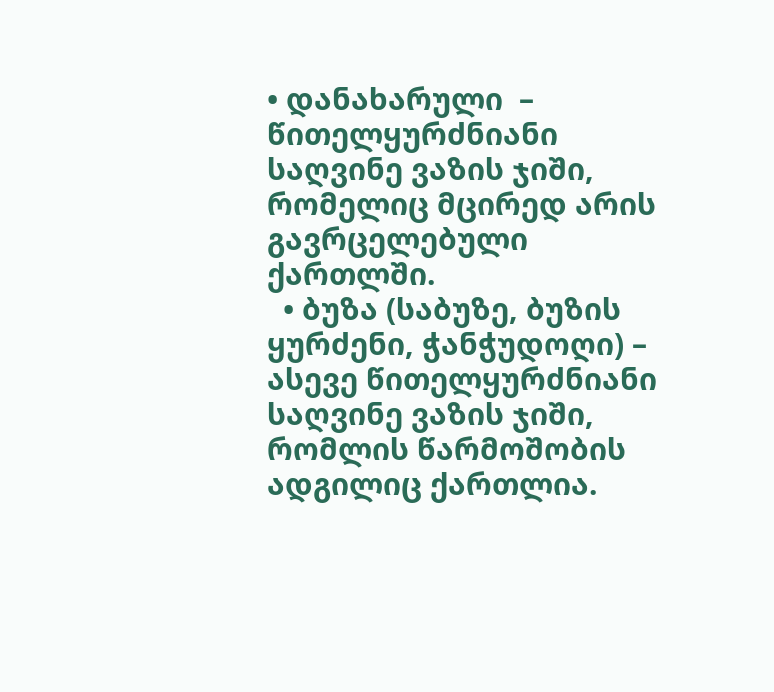• დანახარული  – წითელყურძნიანი საღვინე ვაზის ჯიში, რომელიც მცირედ არის გავრცელებული ქართლში.
  • ბუზა (საბუზე, ბუზის ყურძენი, ჭანჭუდოღი) – ასევე წითელყურძნიანი საღვინე ვაზის ჯიში, რომლის წარმოშობის ადგილიც ქართლია.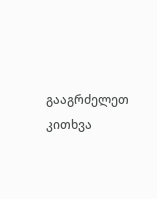გააგრძელეთ კითხვა